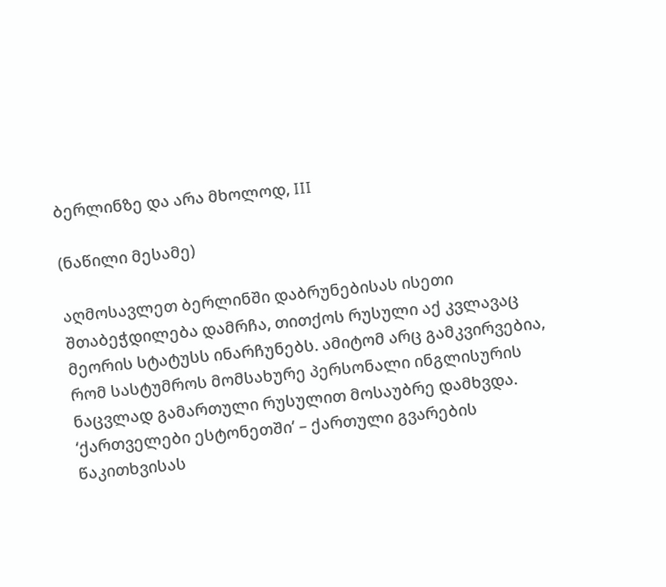ბერლინზე და არა მხოლოდ, III

(ნაწილი მესამე)

აღმოსავლეთ ბერლინში დაბრუნებისას ისეთი შთაბეჭდილება დამრჩა, თითქოს რუსული აქ კვლავაც მეორის სტატუსს ინარჩუნებს. ამიტომ არც გამკვირვებია, რომ სასტუმროს მომსახურე პერსონალი ინგლისურის ნაცვლად გამართული რუსულით მოსაუბრე დამხვდა. ‘ქართველები ესტონეთში’ – ქართული გვარების წაკითხვისას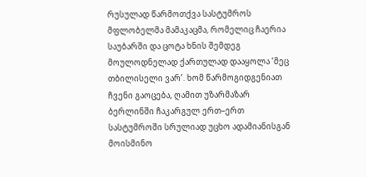რუსულად წარმოთქვა სასტუმროს მფლობელმა მამაკაცმა, რომელიც ჩაერია საუბარში და ცოტა ხნის შემდეგ მოულოდნელად ქართულად დააყოლა ‘მეც თბილისელი ვარ’. ხომ წარმოგიდგენიათ ჩვენი გაოცება, ღამით უზარმაზარ ბერლინში ჩაკარგულ ერთ–ერთ სასტუმროში სრულიად უცხო ადამიანისგან მოისმინო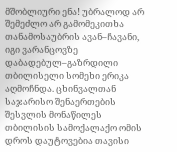მშობლიური ენა! უბრალოდ არ შემეძლო არ გამომეკითხა თანამოსაუბრის ავან–ჩავანი, იგი ვარანცოვზე დაბადებულ–გაზრდილი თბილისელი სომეხი ერიკა აღმოჩნდა. ცხინვალთან საჯარისო შენაერთების შესვლის მონაწილეს თბილისის სამოქალაქო ომის დროს დაუტოვებია თავისი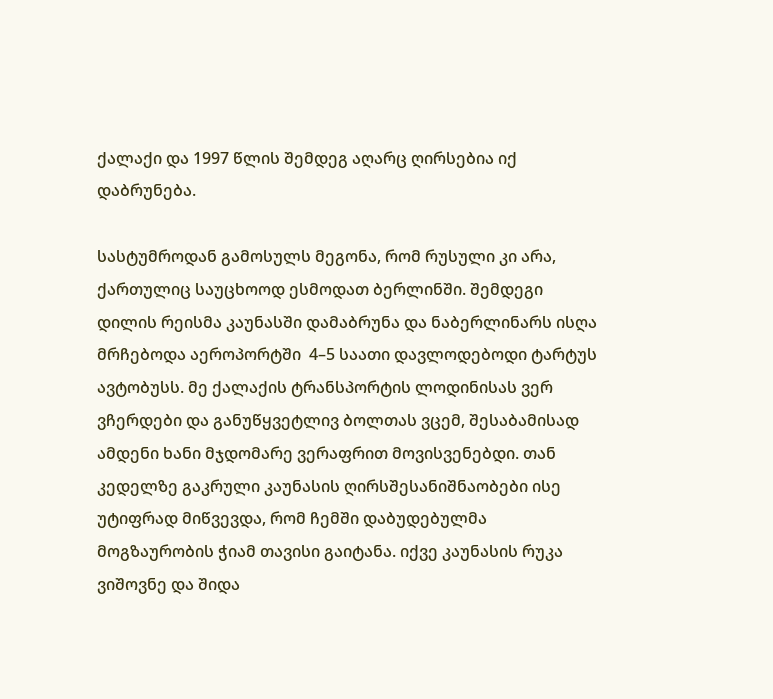ქალაქი და 1997 წლის შემდეგ აღარც ღირსებია იქ დაბრუნება.

სასტუმროდან გამოსულს მეგონა, რომ რუსული კი არა, ქართულიც საუცხოოდ ესმოდათ ბერლინში. შემდეგი დილის რეისმა კაუნასში დამაბრუნა და ნაბერლინარს ისღა მრჩებოდა აეროპორტში  4–5 საათი დავლოდებოდი ტარტუს ავტობუსს. მე ქალაქის ტრანსპორტის ლოდინისას ვერ ვჩერდები და განუწყვეტლივ ბოლთას ვცემ, შესაბამისად ამდენი ხანი მჯდომარე ვერაფრით მოვისვენებდი. თან კედელზე გაკრული კაუნასის ღირსშესანიშნაობები ისე უტიფრად მიწვევდა, რომ ჩემში დაბუდებულმა მოგზაურობის ჭიამ თავისი გაიტანა. იქვე კაუნასის რუკა ვიშოვნე და შიდა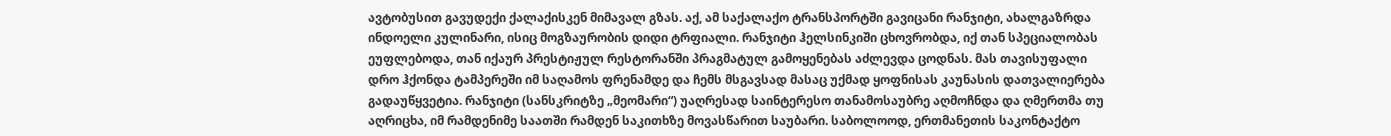ავტობუსით გავუდექი ქალაქისკენ მიმავალ გზას. აქ, ამ საქალაქო ტრანსპორტში გავიცანი რანჯიტი, ახალგაზრდა ინდოელი კულინარი, ისიც მოგზაურობის დიდი ტრფიალი. რანჯიტი ჰელსინკიში ცხოვრობდა, იქ თან სპეციალობას ეუფლებოდა, თან იქაურ პრესტიჟულ რესტორანში პრაგმატულ გამოყენებას აძლევდა ცოდნას. მას თავისუფალი დრო ჰქონდა ტამპერეში იმ საღამოს ფრენამდე და ჩემს მსგავსად მასაც უქმად ყოფნისას კაუნასის დათვალიერება გადაუწყვეტია. რანჯიტი (სანსკრიტზე „მეომარი“) უაღრესად საინტერესო თანამოსაუბრე აღმოჩნდა და ღმერთმა თუ აღრიცხა, იმ რამდენიმე საათში რამდენ საკითხზე მოვასწარით საუბარი. საბოლოოდ, ერთმანეთის საკონტაქტო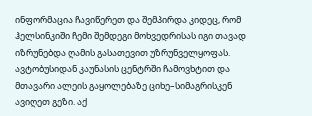ინფორმაცია ჩავიწერეთ და შემპირდა კიდეც, რომ ჰელსინკიში ჩემი შემდეგი მოხვედრისას იგი თავად იზრუნებდა ღამის გასათევით უზრუნველყოფას. ავტობუსიდან კაუნასის ცენტრში ჩამოვხტით და მთავარი ალეის გაყოლებაზე ციხე–სიმაგრისკენ  ავიღეთ გეზი. აქ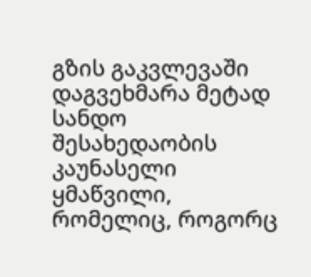გზის გაკვლევაში დაგვეხმარა მეტად სანდო შესახედაობის კაუნასელი ყმაწვილი, რომელიც, როგორც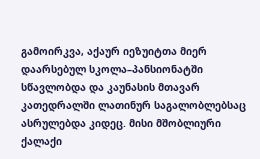გამოირკვა, აქაურ იეზუიტთა მიერ დაარსებულ სკოლა–პანსიონატში სწავლობდა და კაუნასის მთავარ კათედრალში ლათინურ საგალობლებსაც ასრულებდა კიდეც. მისი მშობლიური ქალაქი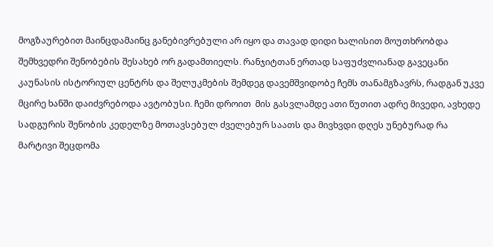მოგზაურებით მაინცდამაინც განებივრებული არ იყო და თავად დიდი ხალისით მოუთხრობდა შემხვედრი შენობების შესახებ ორ გადამთიელს. რანჯიტთან ერთად საფუძვლიანად გავეცანი კაუნასის ისტორიულ ცენტრს და შელუკმების შემდეგ დავემშვიდობე ჩემს თანამგზავრს, რადგან უკვე მცირე ხანში დაიძვრებოდა ავტობუსი. ჩემი დროით  მის გასვლამდე ათი წუთით ადრე მივედი, ავხედე სადგურის შენობის კედელზე მოთავსებულ ძველებურ საათს და მივხვდი დღეს უნებურად რა მარტივი შეცდომა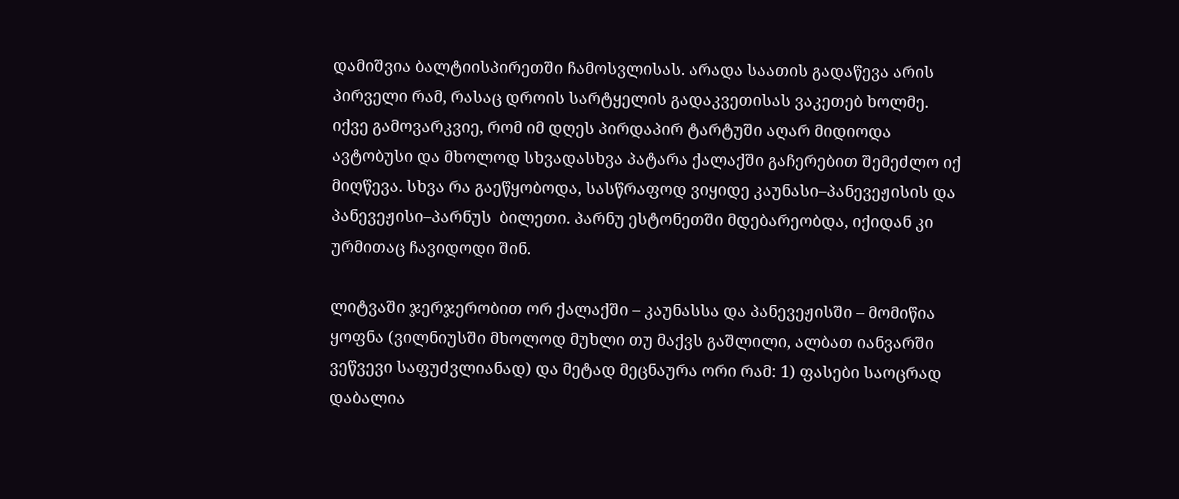დამიშვია ბალტიისპირეთში ჩამოსვლისას. არადა საათის გადაწევა არის პირველი რამ, რასაც დროის სარტყელის გადაკვეთისას ვაკეთებ ხოლმე. იქვე გამოვარკვიე, რომ იმ დღეს პირდაპირ ტარტუში აღარ მიდიოდა ავტობუსი და მხოლოდ სხვადასხვა პატარა ქალაქში გაჩერებით შემეძლო იქ მიღწევა. სხვა რა გაეწყობოდა, სასწრაფოდ ვიყიდე კაუნასი–პანევეჟისის და პანევეჟისი–პარნუს  ბილეთი. პარნუ ესტონეთში მდებარეობდა, იქიდან კი ურმითაც ჩავიდოდი შინ.

ლიტვაში ჯერჯერობით ორ ქალაქში – კაუნასსა და პანევეჟისში – მომიწია ყოფნა (ვილნიუსში მხოლოდ მუხლი თუ მაქვს გაშლილი, ალბათ იანვარში ვეწვევი საფუძვლიანად) და მეტად მეცნაურა ორი რამ: 1) ფასები საოცრად დაბალია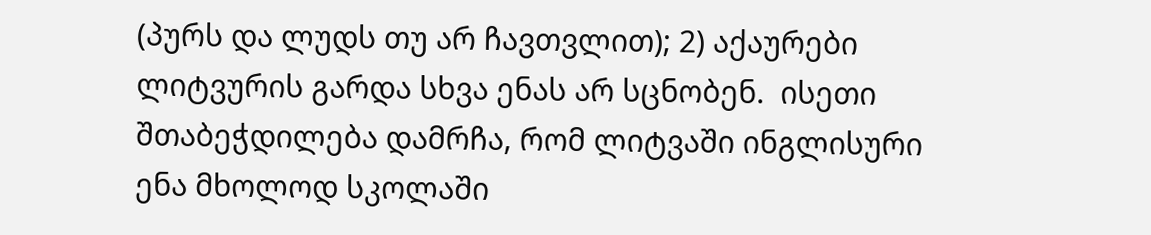(პურს და ლუდს თუ არ ჩავთვლით); 2) აქაურები ლიტვურის გარდა სხვა ენას არ სცნობენ.  ისეთი შთაბეჭდილება დამრჩა, რომ ლიტვაში ინგლისური ენა მხოლოდ სკოლაში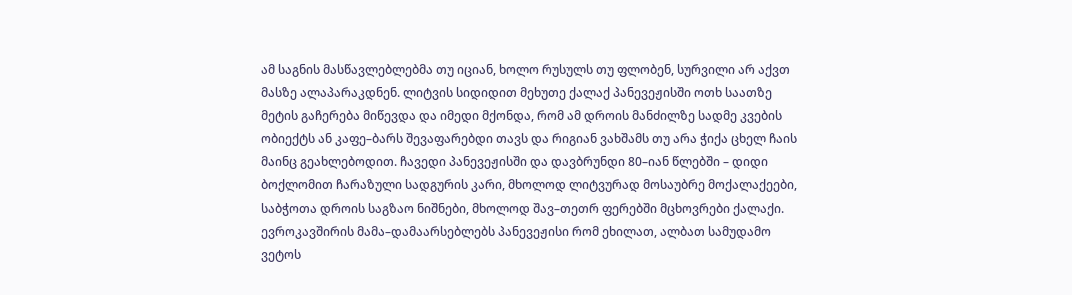ამ საგნის მასწავლებლებმა თუ იციან, ხოლო რუსულს თუ ფლობენ, სურვილი არ აქვთ მასზე ალაპარაკდნენ. ლიტვის სიდიდით მეხუთე ქალაქ პანევეჟისში ოთხ საათზე მეტის გაჩერება მიწევდა და იმედი მქონდა, რომ ამ დროის მანძილზე სადმე კვების ობიექტს ან კაფე–ბარს შევაფარებდი თავს და რიგიან ვახშამს თუ არა ჭიქა ცხელ ჩაის მაინც გეახლებოდით. ჩავედი პანევეჟისში და დავბრუნდი 80–იან წლებში – დიდი ბოქლომით ჩარაზული სადგურის კარი, მხოლოდ ლიტვურად მოსაუბრე მოქალაქეები, საბჭოთა დროის საგზაო ნიშნები, მხოლოდ შავ–თეთრ ფერებში მცხოვრები ქალაქი. ევროკავშირის მამა–დამაარსებლებს პანევეჟისი რომ ეხილათ, ალბათ სამუდამო ვეტოს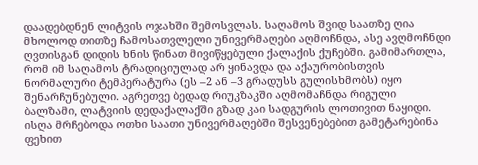დაადებდნენ ლიტვის ოჯახში შემოსვლას. საღამოს შვიდ საათზე ღია მხოლოდ თითზე ჩამოსათვლელი უნივერმაღები აღმოჩნდა, ასე ავღმოჩნდი ღვთისგან დიდის ხნის წინათ მივიწყებული ქალაქის ქუჩებში. გამიმართლა, რომ იმ საღამოს ტრადიციულად არ ყინავდა და აქაურობისთვის ნორმალური ტემპერატურა (ეს –2 ან –3 გრადუსს გულისხმობს) იყო შენარჩუნებული. აგრეთვე ბედად რიუკზაკში აღმომაჩნდა რიგული ბალზამი, ლატვიის დედაქალაქში გზად კაი სადგურის ლოთივით ნაყიდი.  ისღა მრჩებოდა ოთხი საათი უნივერმაღებში შესვენებებით გამეტარებინა ფეხით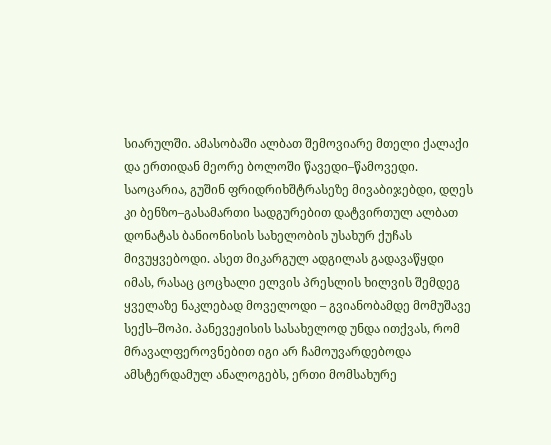სიარულში. ამასობაში ალბათ შემოვიარე მთელი ქალაქი და ერთიდან მეორე ბოლოში წავედი–წამოვედი. საოცარია, გუშინ ფრიდრიხშტრასეზე მივაბიჯებდი, დღეს კი ბენზო–გასამართი სადგურებით დატვირთულ ალბათ დონატას ბანიონისის სახელობის უსახურ ქუჩას მივუყვებოდი. ასეთ მიკარგულ ადგილას გადავაწყდი იმას, რასაც ცოცხალი ელვის პრესლის ხილვის შემდეგ ყველაზე ნაკლებად მოველოდი – გვიანობამდე მომუშავე სექს–შოპი. პანევეჟისის სასახელოდ უნდა ითქვას, რომ მრავალფეროვნებით იგი არ ჩამოუვარდებოდა ამსტერდამულ ანალოგებს, ერთი მომსახურე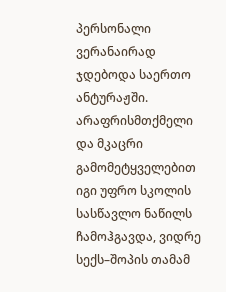პერსონალი ვერანაირად ჯდებოდა საერთო ანტურაჟში. არაფრისმთქმელი და მკაცრი გამომეტყველებით იგი უფრო სკოლის სასწავლო ნაწილს ჩამოჰგავდა, ვიდრე სექს–შოპის თამამ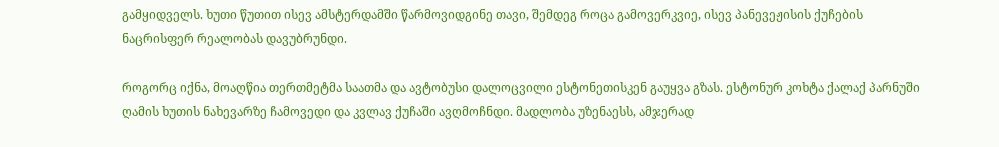გამყიდველს. ხუთი წუთით ისევ ამსტერდამში წარმოვიდგინე თავი, შემდეგ როცა გამოვერკვიე, ისევ პანევეჟისის ქუჩების ნაცრისფერ რეალობას დავუბრუნდი.

როგორც იქნა, მოაღწია თერთმეტმა საათმა და ავტობუსი დალოცვილი ესტონეთისკენ გაუყვა გზას. ესტონურ კოხტა ქალაქ პარნუში ღამის ხუთის ნახევარზე ჩამოვედი და კვლავ ქუჩაში ავღმოჩნდი. მადლობა უზენაესს, ამჯერად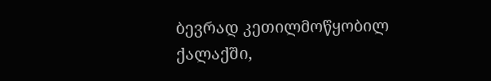ბევრად კეთილმოწყობილ ქალაქში,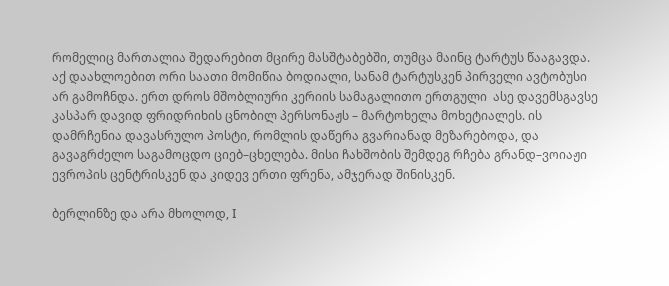რომელიც მართალია შედარებით მცირე მასშტაბებში, თუმცა მაინც ტარტუს წააგავდა. აქ დაახლოებით ორი საათი მომიწია ბოდიალი, სანამ ტარტუსკენ პირველი ავტობუსი არ გამოჩნდა. ერთ დროს მშობლიური კერიის სამაგალითო ერთგული  ასე დავემსგავსე კასპარ დავიდ ფრიდრიხის ცნობილ პერსონაჟს – მარტოხელა მოხეტიალეს. ის დამრჩენია დავასრულო პოსტი, რომლის დაწერა გვარიანად მეზარებოდა, და გავაგრძელო საგამოცდო ციებ–ცხელება. მისი ჩახშობის შემდეგ რჩება გრანდ–ვოიაჟი ევროპის ცენტრისკენ და კიდევ ერთი ფრენა, ამჯერად შინისკენ.

ბერლინზე და არა მხოლოდ, I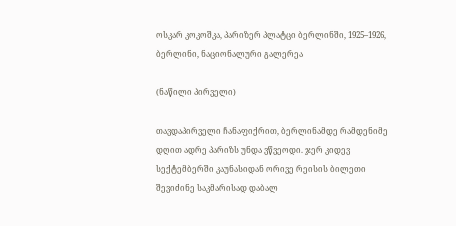ოსკარ კოკოშკა, პარიზერ პლატცი ბერლინში, 1925–1926, ბერლინი, ნაციონალური გალერეა

(ნაწილი პირველი)

თავდაპირველი ჩანაფიქრით, ბერლინამდე რამდენიმე დღით ადრე პარიზს უნდა ვწვეოდი. ჯერ კიდევ სექტემბერში კაუნასიდან ორივე რეისის ბილეთი შევიძინე საკმარისად დაბალ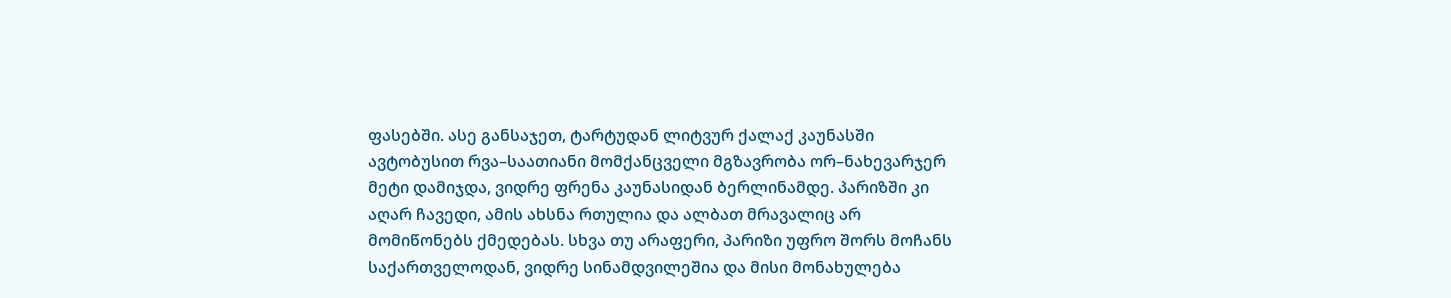ფასებში. ასე განსაჯეთ, ტარტუდან ლიტვურ ქალაქ კაუნასში ავტობუსით რვა–საათიანი მომქანცველი მგზავრობა ორ–ნახევარჯერ მეტი დამიჯდა, ვიდრე ფრენა კაუნასიდან ბერლინამდე. პარიზში კი აღარ ჩავედი, ამის ახსნა რთულია და ალბათ მრავალიც არ მომიწონებს ქმედებას. სხვა თუ არაფერი, პარიზი უფრო შორს მოჩანს საქართველოდან, ვიდრე სინამდვილეშია და მისი მონახულება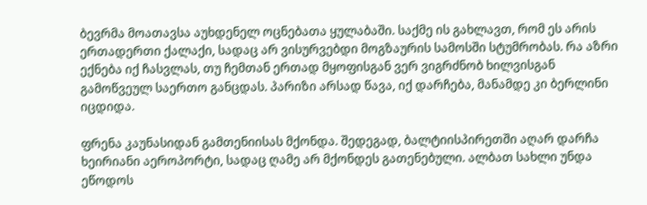ბევრმა მოათავსა აუხდენელ ოცნებათა ყულაბაში. საქმე ის გახლავთ, რომ ეს არის ერთადერთი ქალაქი, სადაც არ ვისურვებდი მოგზაურის სამოსში სტუმრობას. რა აზრი ექნება იქ ჩასვლას, თუ ჩემთან ერთად მყოფისგან ვერ ვიგრძნობ ხილვისგან გამოწვეულ საერთო განცდას. პარიზი არსად წავა, იქ დარჩება, მანამდე კი ბერლინი იცდიდა.

ფრენა კაუნასიდან გამთენიისას მქონდა. შედეგად, ბალტიისპირეთში აღარ დარჩა ხეირიანი აეროპორტი, სადაც ღამე არ მქონდეს გათენებული. ალბათ სახლი უნდა ეწოდოს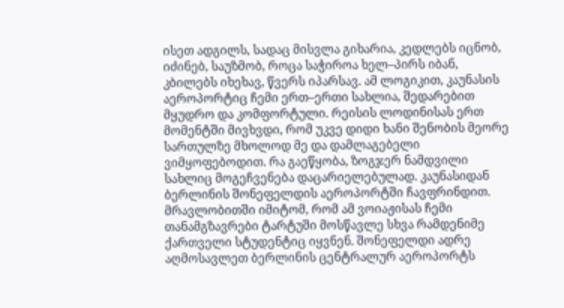ისეთ ადგილს, სადაც მისვლა გიხარია, კედლებს იცნობ, იძინებ, საუზმობ, როცა საჭიროა ხელ–პირს იბან, კბილებს იხეხავ, წვერს იპარსავ. ამ ლოგიკით, კაუნასის აეროპორტიც ჩემი ერთ–ერთი სახლია, შედარებით მყუდრო და კომფორტული. რეისის ლოდინისას ერთ მომენტში მივხვდი, რომ უკვე დიდი ხანი შენობის მეორე სართულზე მხოლოდ მე და დამლაგებელი ვიმყოფებოდით. რა გაეწყობა, ზოგჯერ ნამდვილი სახლიც მოგეჩვენება დაცარიელებულად. კაუნასიდან ბერლინის შონეფელდის აეროპორტში ჩავფრინდით. მრავლობითში იმიტომ, რომ ამ ვოიაჟისას ჩემი თანამგზავრები ტარტუში მოსწავლე სხვა რამდენიმე ქართველი სტუდენტიც იყვნენ. შონეფელდი ადრე აღმოსავლეთ ბერლინის ცენტრალურ აეროპორტს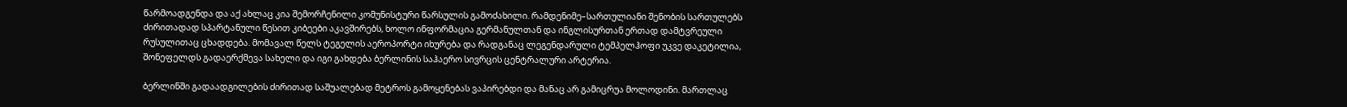წარმოადგენდა და აქ ახლაც კია შემორჩენილი კომუნისტური წარსულის გამოძახილი. რამდენიმე–სართულიანი შენობის სართულებს ძირითადად სპარტანული წესით კიბეები აკავშირებს, ხოლო ინფორმაცია გერმანულთან და ინგლისურთან ერთად დამტვრეული რუსულითაც ცხადდება. მომავალ წელს ტეგელის აეროპორტი იხურება და რადგანაც ლეგენდარული ტემპელჰოფი უკვე დაკეტილია, შონეფელდს გადაერქმევა სახელი და იგი გახდება ბერლინის საჰაერო სივრცის ცენტრალური არტერია.

ბერლინში გადაადგილების ძირითად საშუალებად მეტროს გამოყენებას ვაპირებდი და მანაც არ გამიცრუა მოლოდინი. მართლაც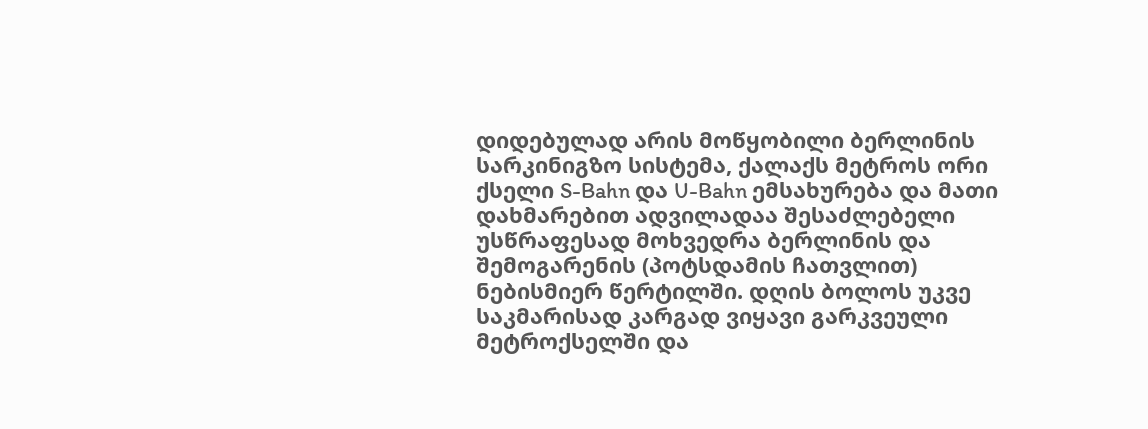დიდებულად არის მოწყობილი ბერლინის სარკინიგზო სისტემა, ქალაქს მეტროს ორი ქსელი S-Bahn და U-Bahn ემსახურება და მათი დახმარებით ადვილადაა შესაძლებელი უსწრაფესად მოხვედრა ბერლინის და შემოგარენის (პოტსდამის ჩათვლით) ნებისმიერ წერტილში. დღის ბოლოს უკვე საკმარისად კარგად ვიყავი გარკვეული მეტროქსელში და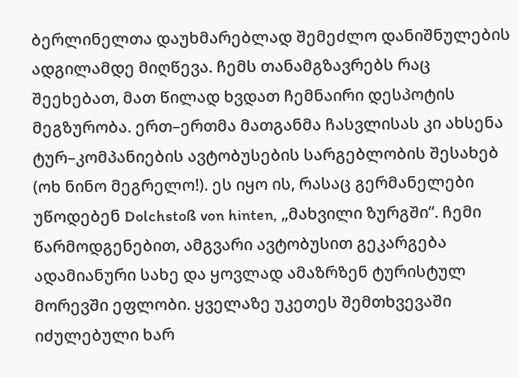ბერლინელთა დაუხმარებლად შემეძლო დანიშნულების ადგილამდე მიღწევა. ჩემს თანამგზავრებს რაც შეეხებათ, მათ წილად ხვდათ ჩემნაირი დესპოტის მეგზურობა. ერთ–ერთმა მათგანმა ჩასვლისას კი ახსენა ტურ–კომპანიების ავტობუსების სარგებლობის შესახებ (ოხ ნინო მეგრელო!). ეს იყო ის, რასაც გერმანელები უწოდებენ Dolchstoß von hinten, „მახვილი ზურგში“. ჩემი წარმოდგენებით, ამგვარი ავტობუსით გეკარგება ადამიანური სახე და ყოვლად ამაზრზენ ტურისტულ მორევში ეფლობი. ყველაზე უკეთეს შემთხვევაში იძულებული ხარ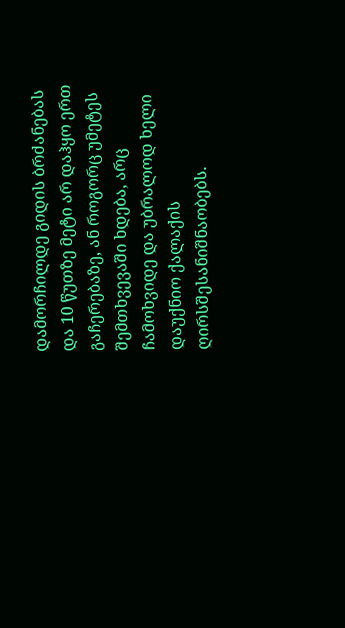დამორჩილდე გიდის ბრძანებას და 10 წუთზე მეტი არ დაჰყო ერთ გაჩერებაზე, ან როგორც უმეტეს შემთხვევაში ხდება, არც ჩამოხვიდე და უბრალოდ ხელი დაუქნიო ქალაქის ღირსშესანიშნაობებს.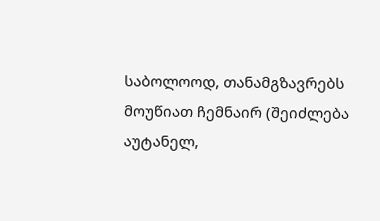საბოლოოდ, თანამგზავრებს მოუწიათ ჩემნაირ (შეიძლება აუტანელ,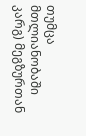თუმცა მთლიანობაში კარგ) მეგზურთან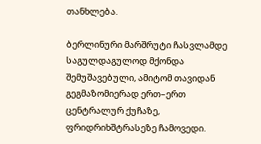თანხლება.

ბერლინური მარშრუტი ჩასვლამდე საგულდაგულოდ მქონდა შემუშავებული, ამიტომ თავიდან გეგმაზომიერად ერთ–ერთ ცენტრალურ ქუჩაზე, ფრიდრიხშტრასეზე ჩამოვედი.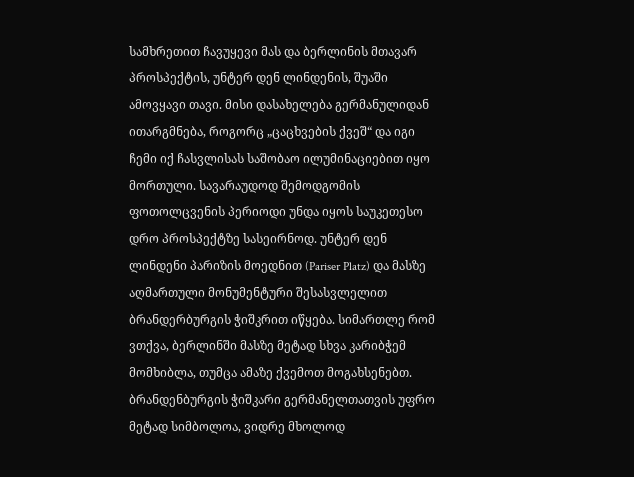სამხრეთით ჩავუყევი მას და ბერლინის მთავარ პროსპექტის, უნტერ დენ ლინდენის, შუაში ამოვყავი თავი. მისი დასახელება გერმანულიდან ითარგმნება, როგორც „ცაცხვების ქვეშ“ და იგი ჩემი იქ ჩასვლისას საშობაო ილუმინაციებით იყო მორთული. სავარაუდოდ შემოდგომის ფოთოლცვენის პერიოდი უნდა იყოს საუკეთესო დრო პროსპექტზე სასეირნოდ. უნტერ დენ ლინდენი პარიზის მოედნით (Pariser Platz) და მასზე აღმართული მონუმენტური შესასვლელით ბრანდერბურგის ჭიშკრით იწყება. სიმართლე რომ ვთქვა, ბერლინში მასზე მეტად სხვა კარიბჭემ მომხიბლა, თუმცა ამაზე ქვემოთ მოგახსენებთ. ბრანდენბურგის ჭიშკარი გერმანელთათვის უფრო მეტად სიმბოლოა, ვიდრე მხოლოდ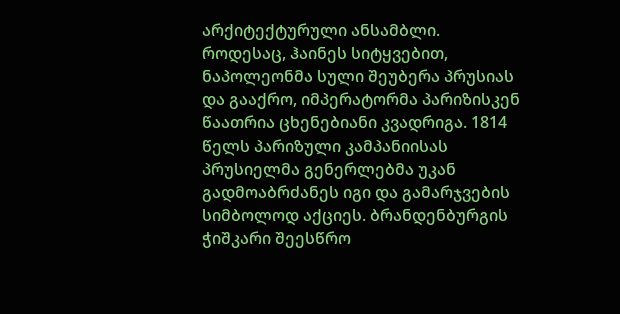არქიტექტურული ანსამბლი. როდესაც, ჰაინეს სიტყვებით, ნაპოლეონმა სული შეუბერა პრუსიას და გააქრო, იმპერატორმა პარიზისკენ წაათრია ცხენებიანი კვადრიგა. 1814 წელს პარიზული კამპანიისას პრუსიელმა გენერლებმა უკან გადმოაბრძანეს იგი და გამარჯვების სიმბოლოდ აქციეს. ბრანდენბურგის ჭიშკარი შეესწრო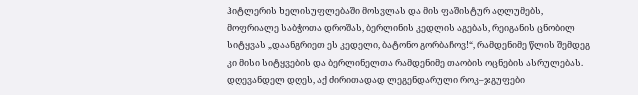ჰიტლერის ხელისუფლებაში მოსვლას და მის ფაშისტურ აღლუმებს, მოფრიალე საბჭოთა დროშას, ბერლინის კედლის აგებას, რეიგანის ცნობილ სიტყვას „დაანგრიეთ ეს კედელი, ბატონო გორბაჩოვ!“, რამდენიმე წლის შემდეგ კი მისი სიტყვების და ბერლინელთა რამდენიმე თაობის ოცნების ასრულებას. დღევანდელ დღეს, აქ ძირითადად ლეგენდარული როკ–ჯგუფები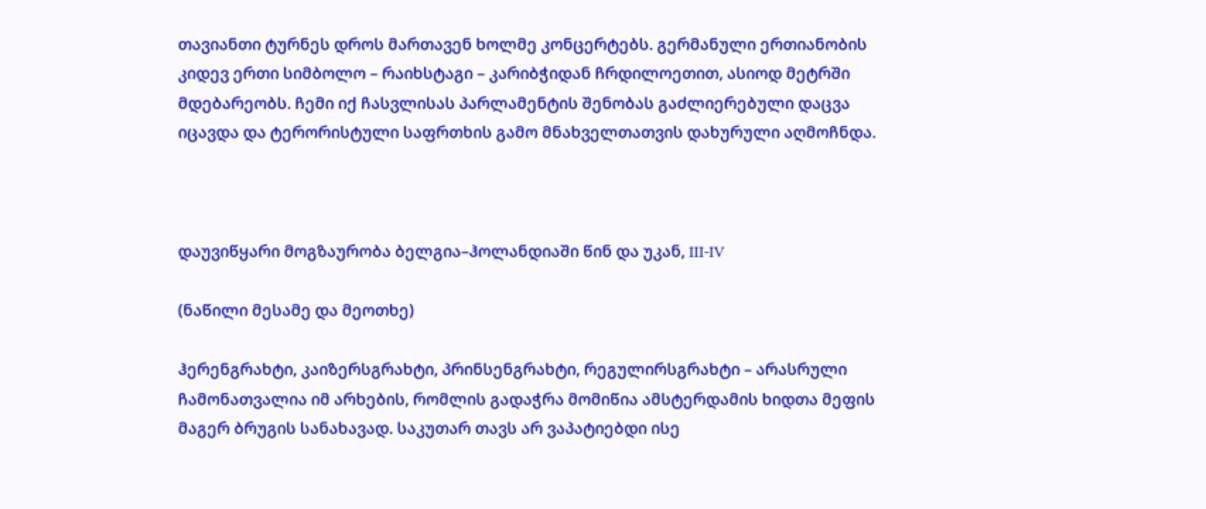თავიანთი ტურნეს დროს მართავენ ხოლმე კონცერტებს. გერმანული ერთიანობის კიდევ ერთი სიმბოლო – რაიხსტაგი – კარიბჭიდან ჩრდილოეთით, ასიოდ მეტრში მდებარეობს. ჩემი იქ ჩასვლისას პარლამენტის შენობას გაძლიერებული დაცვა იცავდა და ტერორისტული საფრთხის გამო მნახველთათვის დახურული აღმოჩნდა.



დაუვიწყარი მოგზაურობა ბელგია–ჰოლანდიაში წინ და უკან, III-IV

(ნაწილი მესამე და მეოთხე)

ჰერენგრახტი, კაიზერსგრახტი, პრინსენგრახტი, რეგულირსგრახტი – არასრული ჩამონათვალია იმ არხების, რომლის გადაჭრა მომიწია ამსტერდამის ხიდთა მეფის მაგერ ბრუგის სანახავად. საკუთარ თავს არ ვაპატიებდი ისე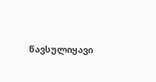წავსულიყავი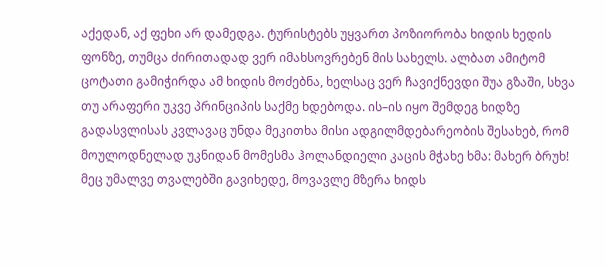აქედან, აქ ფეხი არ დამედგა. ტურისტებს უყვართ პოზიორობა ხიდის ხედის ფონზე, თუმცა ძირითადად ვერ იმახსოვრებენ მის სახელს. ალბათ ამიტომ ცოტათი გამიჭირდა ამ ხიდის მოძებნა, ხელსაც ვერ ჩავიქნევდი შუა გზაში, სხვა თუ არაფერი უკვე პრინციპის საქმე ხდებოდა. ის–ის იყო შემდეგ ხიდზე გადასვლისას კვლავაც უნდა მეკითხა მისი ადგილმდებარეობის შესახებ, რომ მოულოდნელად უკნიდან მომესმა ჰოლანდიელი კაცის მჭახე ხმა: მახერ ბრუხ! მეც უმალვე თვალებში გავიხედე, მოვავლე მზერა ხიდს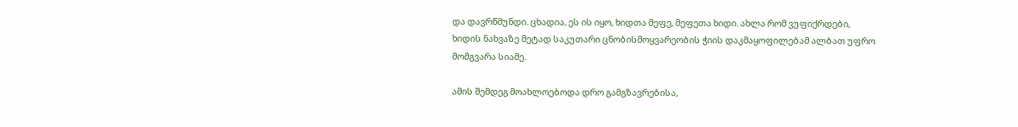და დავრწმუნდი. ცხადია, ეს ის იყო, ხიდთა მეფე, მეფეთა ხიდი. ახლა რომ ვუფიქრდები, ხიდის ნახვაზე მეტად საკუთარი ცნობისმოყვარეობის ჭიის დაკმაყოფილებამ ალბათ უფრო მომგვარა სიამე.

ამის შემდეგ მოახლოებოდა დრო გამგზავრებისა,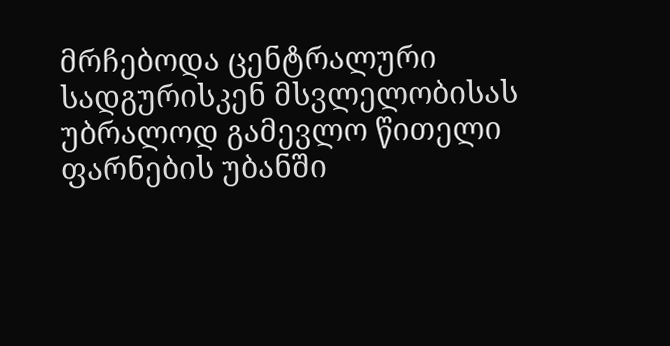მრჩებოდა ცენტრალური სადგურისკენ მსვლელობისას უბრალოდ გამევლო წითელი ფარნების უბანში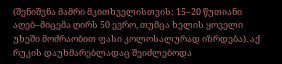(შენიშვნა მამრი მკითხველისთვის: 15–20 წუთიანი აღებ–მიცემა ღირს 50 ევრო, თუმცა ხელის ყოველი უხეში მოძრაობით ფასი კოლოსალურად იზრდება). აქ რუკის დაუხმარებლადაც შეიძლებოდა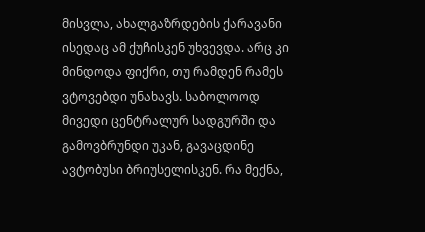მისვლა, ახალგაზრდების ქარავანი ისედაც ამ ქუჩისკენ უხვევდა. არც კი მინდოდა ფიქრი, თუ რამდენ რამეს ვტოვებდი უნახავს. საბოლოოდ მივედი ცენტრალურ სადგურში და გამოვბრუნდი უკან, გავაცდინე ავტობუსი ბრიუსელისკენ. რა მექნა,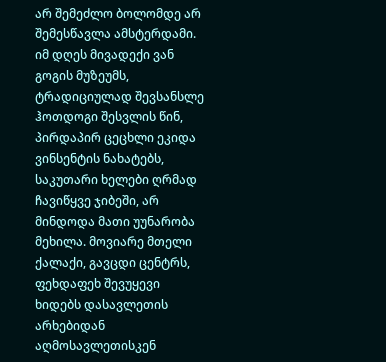არ შემეძლო ბოლომდე არ შემესწავლა ამსტერდამი. იმ დღეს მივადექი ვან გოგის მუზეუმს, ტრადიციულად შევსანსლე ჰოთდოგი შესვლის წინ, პირდაპირ ცეცხლი ეკიდა ვინსენტის ნახატებს, საკუთარი ხელები ღრმად ჩავიწყვე ჯიბეში, არ მინდოდა მათი უუნარობა მეხილა. მოვიარე მთელი ქალაქი, გავცდი ცენტრს, ფეხდაფეხ შევუყევი ხიდებს დასავლეთის არხებიდან აღმოსავლეთისკენ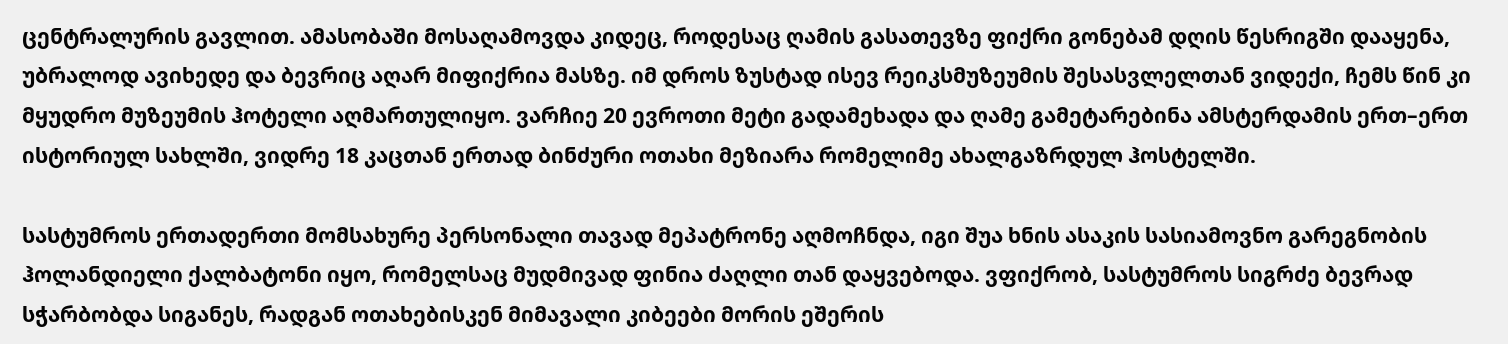ცენტრალურის გავლით. ამასობაში მოსაღამოვდა კიდეც, როდესაც ღამის გასათევზე ფიქრი გონებამ დღის წესრიგში დააყენა, უბრალოდ ავიხედე და ბევრიც აღარ მიფიქრია მასზე. იმ დროს ზუსტად ისევ რეიკსმუზეუმის შესასვლელთან ვიდექი, ჩემს წინ კი მყუდრო მუზეუმის ჰოტელი აღმართულიყო. ვარჩიე 20 ევროთი მეტი გადამეხადა და ღამე გამეტარებინა ამსტერდამის ერთ–ერთ ისტორიულ სახლში, ვიდრე 18 კაცთან ერთად ბინძური ოთახი მეზიარა რომელიმე ახალგაზრდულ ჰოსტელში.

სასტუმროს ერთადერთი მომსახურე პერსონალი თავად მეპატრონე აღმოჩნდა, იგი შუა ხნის ასაკის სასიამოვნო გარეგნობის ჰოლანდიელი ქალბატონი იყო, რომელსაც მუდმივად ფინია ძაღლი თან დაყვებოდა. ვფიქრობ, სასტუმროს სიგრძე ბევრად სჭარბობდა სიგანეს, რადგან ოთახებისკენ მიმავალი კიბეები მორის ეშერის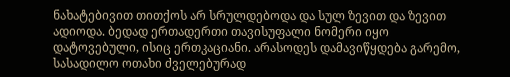ნახატებივით თითქოს არ სრულდებოდა და სულ ზევით და ზევით ადიოდა. ბედად ერთადერთი თავისუფალი ნომერი იყო დატოვებული, ისიც ერთკაციანი. არასოდეს დამავიწყდება გარემო, სასადილო ოთახი ძველებურად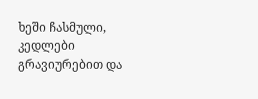ხეში ჩასმული, კედლები გრავიურებით და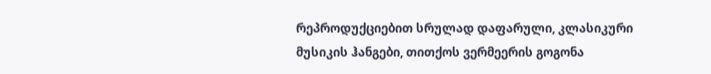რეპროდუქციებით სრულად დაფარული, კლასიკური მუსიკის ჰანგები, თითქოს ვერმეერის გოგონა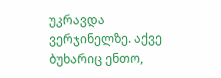უკრავდა ვერჯინელზე. აქვე ბუხარიც ენთო,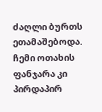ძაღლი ბურთს ეთამაშებოდა. ჩემი ოთახის ფანჯარა კი პირდაპირ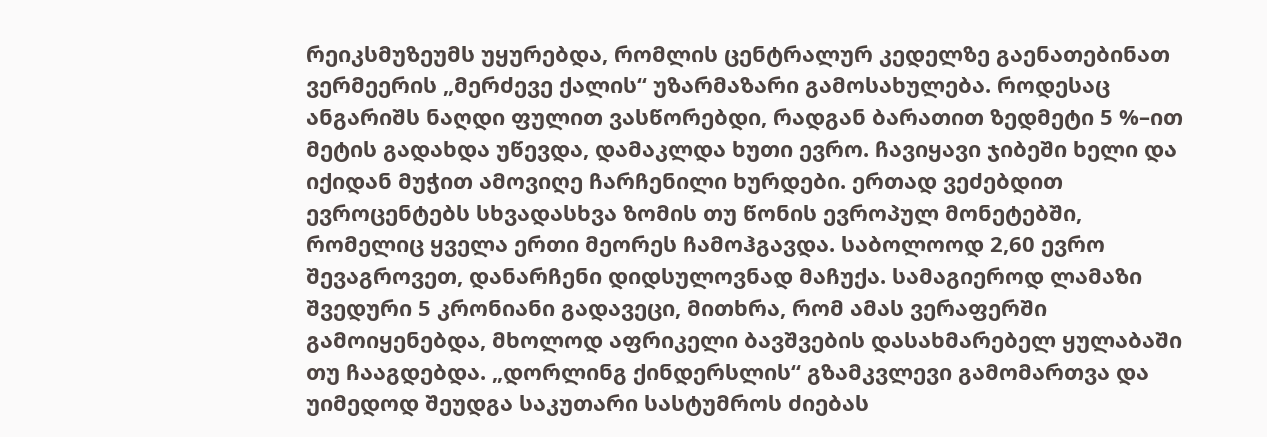რეიკსმუზეუმს უყურებდა, რომლის ცენტრალურ კედელზე გაენათებინათ ვერმეერის „მერძევე ქალის“ უზარმაზარი გამოსახულება. როდესაც ანგარიშს ნაღდი ფულით ვასწორებდი, რადგან ბარათით ზედმეტი 5 %–ით მეტის გადახდა უწევდა, დამაკლდა ხუთი ევრო. ჩავიყავი ჯიბეში ხელი და იქიდან მუჭით ამოვიღე ჩარჩენილი ხურდები. ერთად ვეძებდით ევროცენტებს სხვადასხვა ზომის თუ წონის ევროპულ მონეტებში, რომელიც ყველა ერთი მეორეს ჩამოჰგავდა. საბოლოოდ 2,60 ევრო შევაგროვეთ, დანარჩენი დიდსულოვნად მაჩუქა. სამაგიეროდ ლამაზი შვედური 5 კრონიანი გადავეცი, მითხრა, რომ ამას ვერაფერში გამოიყენებდა, მხოლოდ აფრიკელი ბავშვების დასახმარებელ ყულაბაში თუ ჩააგდებდა. „დორლინგ ქინდერსლის“ გზამკვლევი გამომართვა და უიმედოდ შეუდგა საკუთარი სასტუმროს ძიებას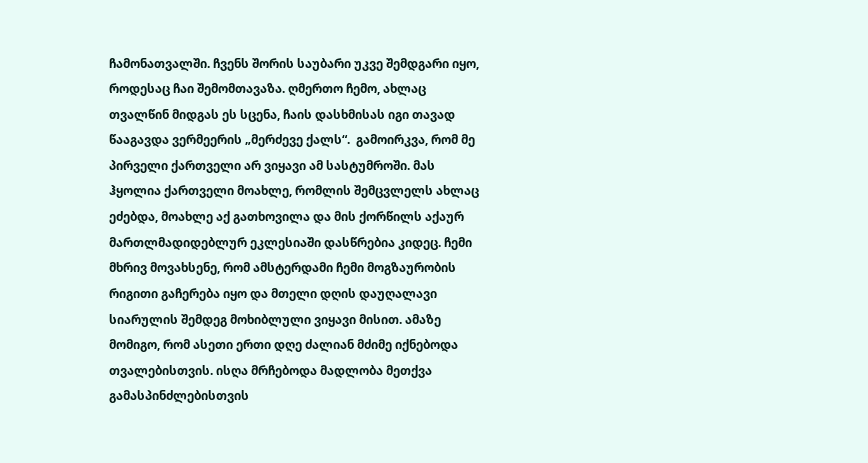ჩამონათვალში. ჩვენს შორის საუბარი უკვე შემდგარი იყო, როდესაც ჩაი შემომთავაზა. ღმერთო ჩემო, ახლაც თვალწინ მიდგას ეს სცენა, ჩაის დასხმისას იგი თავად წააგავდა ვერმეერის „მერძევე ქალს“.  გამოირკვა, რომ მე პირველი ქართველი არ ვიყავი ამ სასტუმროში. მას ჰყოლია ქართველი მოახლე, რომლის შემცვლელს ახლაც ეძებდა, მოახლე აქ გათხოვილა და მის ქორწილს აქაურ მართლმადიდებლურ ეკლესიაში დასწრებია კიდეც. ჩემი მხრივ მოვახსენე, რომ ამსტერდამი ჩემი მოგზაურობის რიგითი გაჩერება იყო და მთელი დღის დაუღალავი სიარულის შემდეგ მოხიბლული ვიყავი მისით. ამაზე მომიგო, რომ ასეთი ერთი დღე ძალიან მძიმე იქნებოდა თვალებისთვის. ისღა მრჩებოდა მადლობა მეთქვა გამასპინძლებისთვის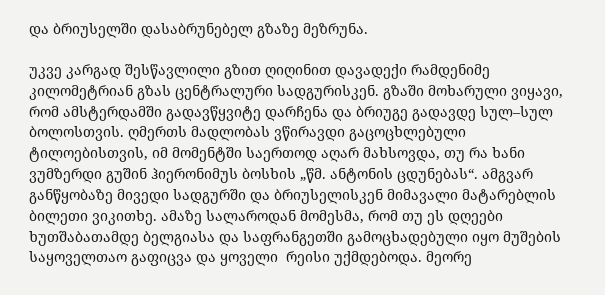და ბრიუსელში დასაბრუნებელ გზაზე მეზრუნა.

უკვე კარგად შესწავლილი გზით ღიღინით დავადექი რამდენიმე კილომეტრიან გზას ცენტრალური სადგურისკენ. გზაში მოხარული ვიყავი, რომ ამსტერდამში გადავწყვიტე დარჩენა და ბრიუგე გადავდე სულ–სულ ბოლოსთვის. ღმერთს მადლობას ვწირავდი გაცოცხლებული ტილოებისთვის, იმ მომენტში საერთოდ აღარ მახსოვდა, თუ რა ხანი ვუმზერდი გუშინ ჰიერონიმუს ბოსხის „წმ. ანტონის ცდუნებას“. ამგვარ განწყობაზე მივედი სადგურში და ბრიუსელისკენ მიმავალი მატარებლის ბილეთი ვიკითხე. ამაზე სალაროდან მომესმა, რომ თუ ეს დღეები ხუთშაბათამდე ბელგიასა და საფრანგეთში გამოცხადებული იყო მუშების საყოველთაო გაფიცვა და ყოველი  რეისი უქმდებოდა. მეორე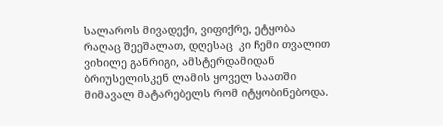სალაროს მივადექი, ვიფიქრე, ეტყობა რაღაც შეეშალათ, დღესაც  კი ჩემი თვალით ვიხილე განრიგი, ამსტერდამიდან ბრიუსელისკენ ლამის ყოველ საათში მიმავალ მატარებელს რომ იტყობინებოდა.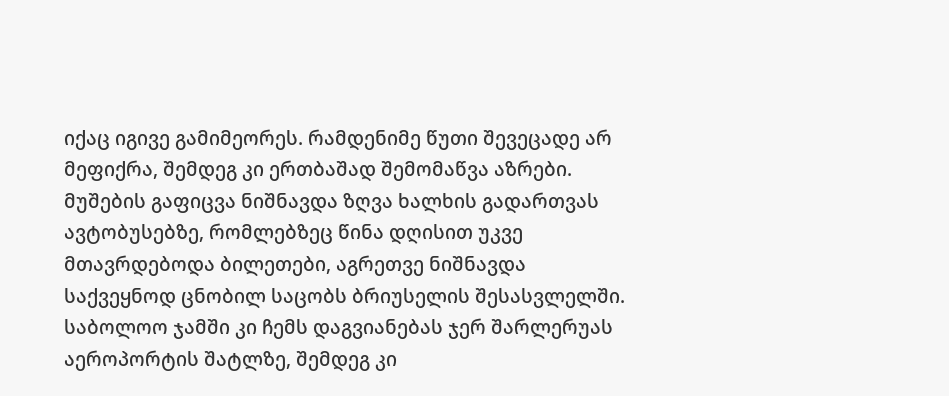იქაც იგივე გამიმეორეს. რამდენიმე წუთი შევეცადე არ მეფიქრა, შემდეგ კი ერთბაშად შემომაწვა აზრები. მუშების გაფიცვა ნიშნავდა ზღვა ხალხის გადართვას ავტობუსებზე, რომლებზეც წინა დღისით უკვე მთავრდებოდა ბილეთები, აგრეთვე ნიშნავდა საქვეყნოდ ცნობილ საცობს ბრიუსელის შესასვლელში. საბოლოო ჯამში კი ჩემს დაგვიანებას ჯერ შარლერუას აეროპორტის შატლზე, შემდეგ კი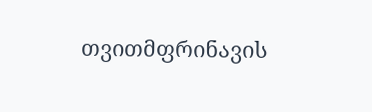თვითმფრინავის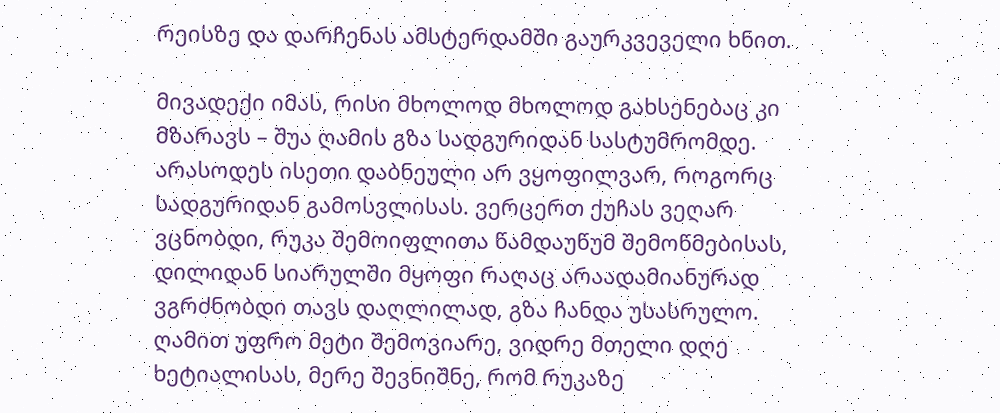რეისზე და დარჩენას ამსტერდამში გაურკვეველი ხნით.

მივადექი იმას, რისი მხოლოდ მხოლოდ გახსენებაც კი მზარავს – შუა ღამის გზა სადგურიდან სასტუმრომდე. არასოდეს ისეთი დაბნეული არ ვყოფილვარ, როგორც სადგურიდან გამოსვლისას. ვერცერთ ქუჩას ვეღარ ვცნობდი, რუკა შემოიფლითა წამდაუწუმ შემოწმებისას, დილიდან სიარულში მყოფი რაღაც არაადამიანურად ვგრძნობდი თავს დაღლილად, გზა ჩანდა უსასრულო. ღამით უფრო მეტი შემოვიარე, ვიდრე მთელი დღე ხეტიალისას, მერე შევნიშნე, რომ რუკაზე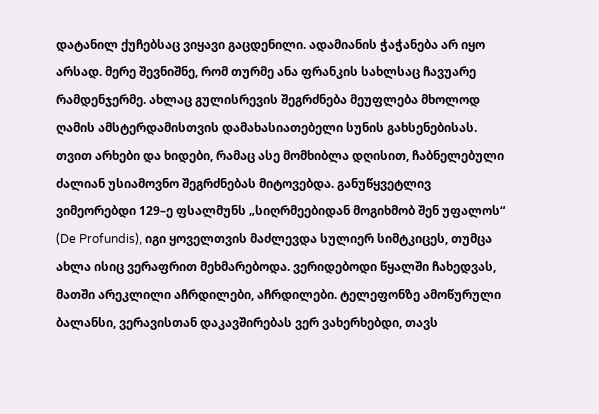დატანილ ქუჩებსაც ვიყავი გაცდენილი. ადამიანის ჭაჭანება არ იყო არსად. მერე შევნიშნე, რომ თურმე ანა ფრანკის სახლსაც ჩავუარე რამდენჯერმე. ახლაც გულისრევის შეგრძნება მეუფლება მხოლოდ ღამის ამსტერდამისთვის დამახასიათებელი სუნის გახსენებისას. თვით არხები და ხიდები, რამაც ასე მომხიბლა დღისით, ჩაბნელებული ძალიან უსიამოვნო შეგრძნებას მიტოვებდა. განუწყვეტლივ ვიმეორებდი 129–ე ფსალმუნს „სიღრმეებიდან მოგიხმობ შენ უფალოს“ (De Profundis), იგი ყოველთვის მაძლევდა სულიერ სიმტკიცეს, თუმცა ახლა ისიც ვერაფრით მეხმარებოდა. ვერიდებოდი წყალში ჩახედვას, მათში არეკლილი აჩრდილები, აჩრდილები. ტელეფონზე ამოწურული ბალანსი, ვერავისთან დაკავშირებას ვერ ვახერხებდი, თავს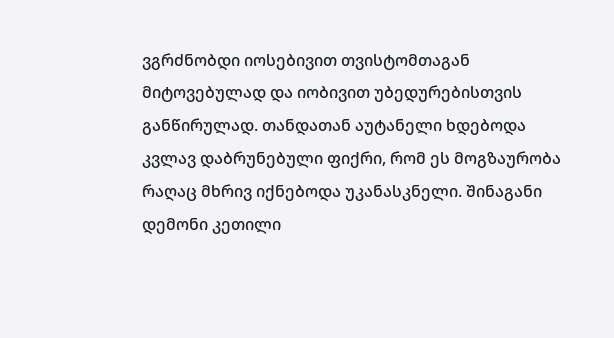ვგრძნობდი იოსებივით თვისტომთაგან მიტოვებულად და იობივით უბედურებისთვის განწირულად. თანდათან აუტანელი ხდებოდა კვლავ დაბრუნებული ფიქრი, რომ ეს მოგზაურობა რაღაც მხრივ იქნებოდა უკანასკნელი. შინაგანი დემონი კეთილი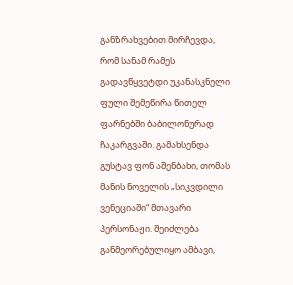განზრახვებით მირჩევდა, რომ სანამ რამეს გადავწყვეტდი უკანასკნელი ფული შემეწირა წითელ ფარნებში ბაბილონურად ჩაკარგვაში. გამახსენდა გუსტავ ფონ აშენბახი, თომას მანის ნოველის „სიკვდილი ვენეციაში“ მთავარი პერსონაჟი. შეიძლება განმეორებულიყო ამბავი,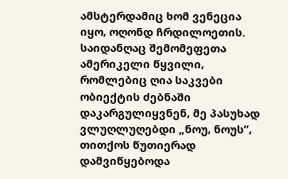ამსტერდამიც ხომ ვენეცია იყო, ოღონდ ჩრდილოეთის. საიდანღაც შემომეფეთა ამერიკელი წყვილი, რომლებიც ღია საკვები ობიექტის ძებნაში დაკარგულიყვნენ, მე პასუხად ვლუღლუღებდი „ნოუ, ნოუს”, თითქოს წუთიერად დამვიწყებოდა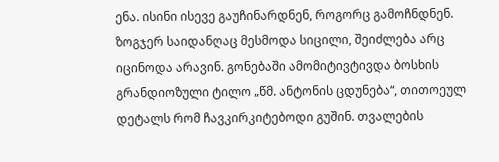ენა. ისინი ისევე გაუჩინარდნენ, როგორც გამოჩნდნენ. ზოგჯერ საიდანღაც მესმოდა სიცილი, შეიძლება არც იცინოდა არავინ. გონებაში ამომიტივტივდა ბოსხის გრანდიოზული ტილო „წმ. ანტონის ცდუნება“, თითოეულ დეტალს რომ ჩავკირკიტებოდი გუშინ. თვალების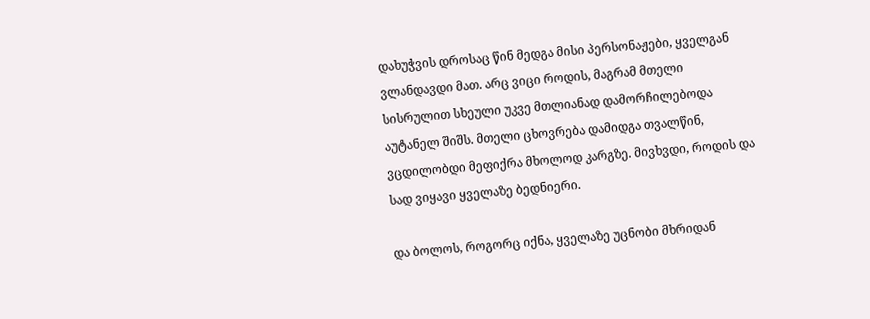დახუჭვის დროსაც წინ მედგა მისი პერსონაჟები, ყველგან ვლანდავდი მათ. არც ვიცი როდის, მაგრამ მთელი სისრულით სხეული უკვე მთლიანად დამორჩილებოდა აუტანელ შიშს. მთელი ცხოვრება დამიდგა თვალწინ, ვცდილობდი მეფიქრა მხოლოდ კარგზე. მივხვდი, როდის და სად ვიყავი ყველაზე ბედნიერი.

და ბოლოს, როგორც იქნა, ყველაზე უცნობი მხრიდან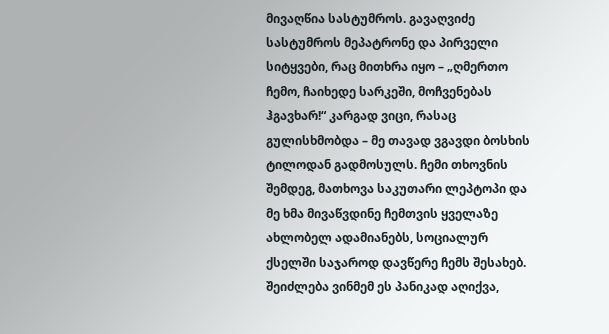მივაღწია სასტუმროს. გავაღვიძე სასტუმროს მეპატრონე და პირველი სიტყვები, რაც მითხრა იყო – „ღმერთო ჩემო, ჩაიხედე სარკეში, მოჩვენებას ჰგავხარ!“ კარგად ვიცი, რასაც გულისხმობდა – მე თავად ვგავდი ბოსხის ტილოდან გადმოსულს. ჩემი თხოვნის შემდეგ, მათხოვა საკუთარი ლეპტოპი და მე ხმა მივაწვდინე ჩემთვის ყველაზე ახლობელ ადამიანებს, სოციალურ ქსელში საჯაროდ დავწერე ჩემს შესახებ. შეიძლება ვინმემ ეს პანიკად აღიქვა,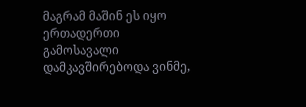მაგრამ მაშინ ეს იყო ერთადერთი გამოსავალი დამკავშირებოდა ვინმე,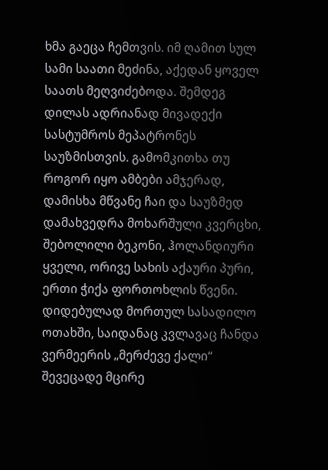ხმა გაეცა ჩემთვის. იმ ღამით სულ სამი საათი მეძინა, აქედან ყოველ საათს მეღვიძებოდა. შემდეგ დილას ადრიანად მივადექი სასტუმროს მეპატრონეს საუზმისთვის. გამომკითხა თუ როგორ იყო ამბები ამჯერად, დამისხა მწვანე ჩაი და საუზმედ დამახვედრა მოხარშული კვერცხი, შებოლილი ბეკონი, ჰოლანდიური ყველი, ორივე სახის აქაური პური, ერთი ჭიქა ფორთოხლის წვენი. დიდებულად მორთულ სასადილო ოთახში, საიდანაც კვლავაც ჩანდა ვერმეერის „მერძევე ქალი“ შევეცადე მცირე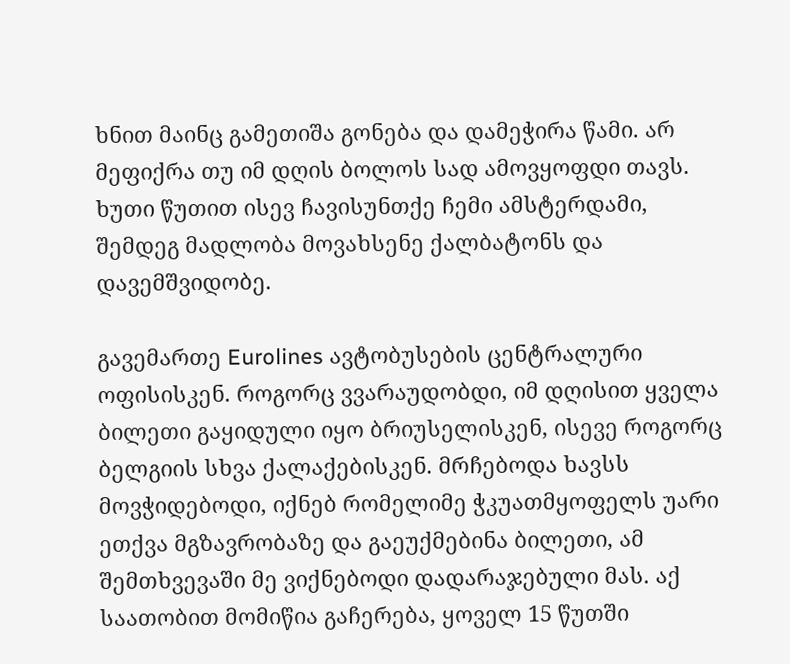ხნით მაინც გამეთიშა გონება და დამეჭირა წამი. არ მეფიქრა თუ იმ დღის ბოლოს სად ამოვყოფდი თავს. ხუთი წუთით ისევ ჩავისუნთქე ჩემი ამსტერდამი, შემდეგ მადლობა მოვახსენე ქალბატონს და დავემშვიდობე.

გავემართე Eurolines ავტობუსების ცენტრალური ოფისისკენ. როგორც ვვარაუდობდი, იმ დღისით ყველა ბილეთი გაყიდული იყო ბრიუსელისკენ, ისევე როგორც ბელგიის სხვა ქალაქებისკენ. მრჩებოდა ხავსს მოვჭიდებოდი, იქნებ რომელიმე ჭკუათმყოფელს უარი ეთქვა მგზავრობაზე და გაეუქმებინა ბილეთი, ამ შემთხვევაში მე ვიქნებოდი დადარაჯებული მას. აქ საათობით მომიწია გაჩერება, ყოველ 15 წუთში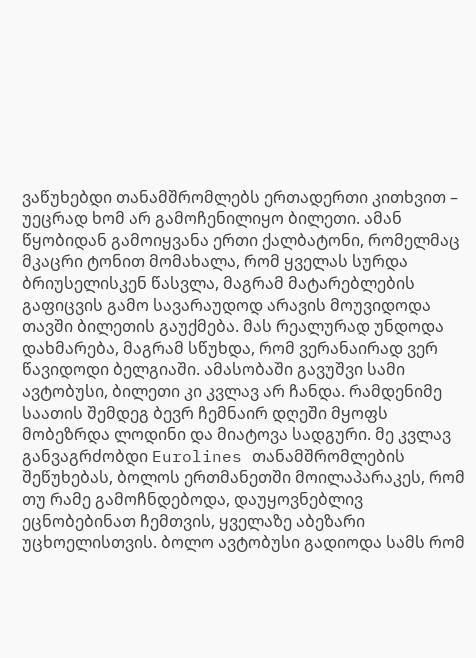ვაწუხებდი თანამშრომლებს ერთადერთი კითხვით – უეცრად ხომ არ გამოჩენილიყო ბილეთი. ამან წყობიდან გამოიყვანა ერთი ქალბატონი, რომელმაც მკაცრი ტონით მომახალა, რომ ყველას სურდა ბრიუსელისკენ წასვლა, მაგრამ მატარებლების გაფიცვის გამო სავარაუდოდ არავის მოუვიდოდა თავში ბილეთის გაუქმება. მას რეალურად უნდოდა დახმარება, მაგრამ სწუხდა, რომ ვერანაირად ვერ წავიდოდი ბელგიაში. ამასობაში გავუშვი სამი ავტობუსი, ბილეთი კი კვლავ არ ჩანდა. რამდენიმე საათის შემდეგ ბევრ ჩემნაირ დღეში მყოფს მობეზრდა ლოდინი და მიატოვა სადგური. მე კვლავ განვაგრძობდი Eurolines თანამშრომლების შეწუხებას, ბოლოს ერთმანეთში მოილაპარაკეს, რომ თუ რამე გამოჩნდებოდა, დაუყოვნებლივ ეცნობებინათ ჩემთვის, ყველაზე აბეზარი უცხოელისთვის. ბოლო ავტობუსი გადიოდა სამს რომ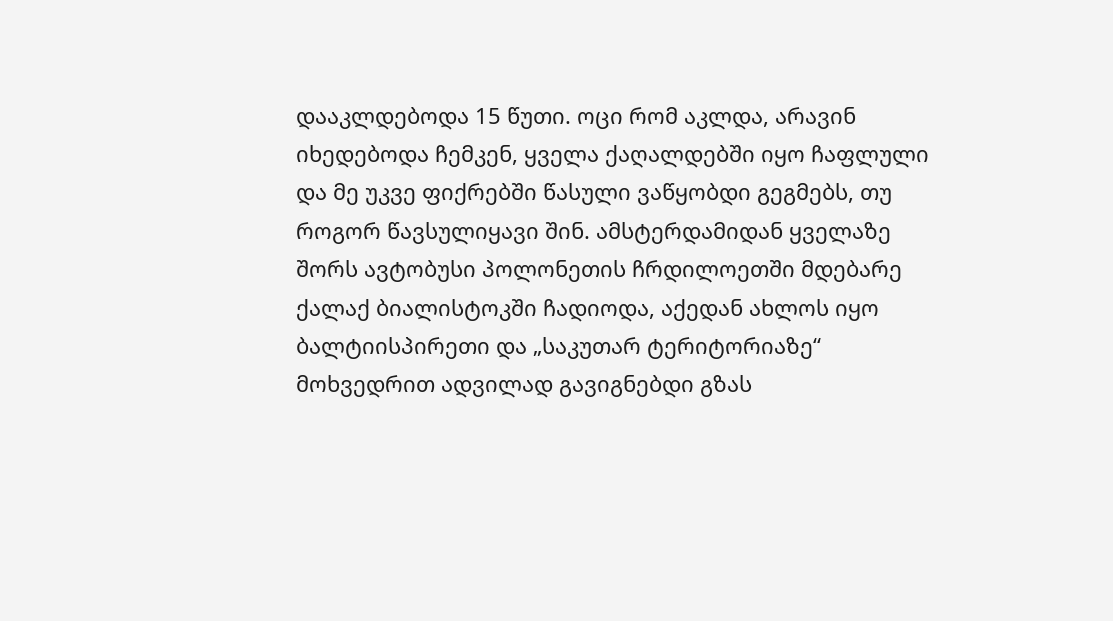დააკლდებოდა 15 წუთი. ოცი რომ აკლდა, არავინ იხედებოდა ჩემკენ, ყველა ქაღალდებში იყო ჩაფლული და მე უკვე ფიქრებში წასული ვაწყობდი გეგმებს, თუ როგორ წავსულიყავი შინ. ამსტერდამიდან ყველაზე შორს ავტობუსი პოლონეთის ჩრდილოეთში მდებარე ქალაქ ბიალისტოკში ჩადიოდა, აქედან ახლოს იყო ბალტიისპირეთი და „საკუთარ ტერიტორიაზე“ მოხვედრით ადვილად გავიგნებდი გზას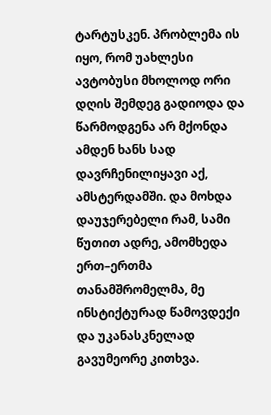ტარტუსკენ. პრობლემა ის იყო, რომ უახლესი ავტობუსი მხოლოდ ორი დღის შემდეგ გადიოდა და წარმოდგენა არ მქონდა ამდენ ხანს სად დავრჩენილიყავი აქ, ამსტერდამში. და მოხდა დაუჯერებელი რამ, სამი წუთით ადრე, ამომხედა ერთ–ერთმა თანამშრომელმა, მე ინსტიქტურად წამოვდექი და უკანასკნელად გავუმეორე კითხვა.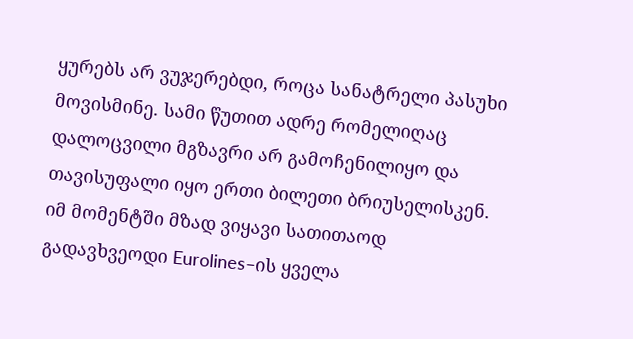ყურებს არ ვუჯერებდი, როცა სანატრელი პასუხი მოვისმინე. სამი წუთით ადრე რომელიღაც დალოცვილი მგზავრი არ გამოჩენილიყო და თავისუფალი იყო ერთი ბილეთი ბრიუსელისკენ. იმ მომენტში მზად ვიყავი სათითაოდ გადავხვეოდი Eurolines–ის ყველა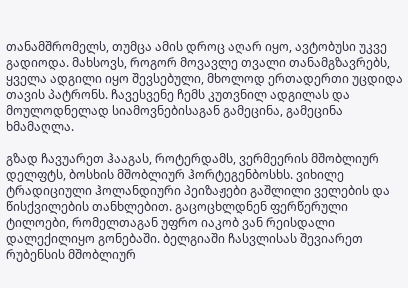თანამშრომელს, თუმცა ამის დროც აღარ იყო, ავტობუსი უკვე გადიოდა. მახსოვს, როგორ მოვავლე თვალი თანამგზავრებს, ყველა ადგილი იყო შევსებული, მხოლოდ ერთადერთი უცდიდა თავის პატრონს. ჩავესვენე ჩემს კუთვნილ ადგილას და მოულოდნელად სიამოვნებისაგან გამეცინა, გამეცინა ხმამაღლა.

გზად ჩავუარეთ ჰააგას, როტერდამს, ვერმეერის მშობლიურ დელფტს, ბოსხის მშობლიურ ჰორტეგენბოსხს. ვიხილე ტრადიციული ჰოლანდიური პეიზაჟები გაშლილი ველების და წისქვილების თანხლებით. გაცოცხლდნენ ფერწერული ტილოები, რომელთაგან უფრო იაკობ ვან რეისდალი დალექილიყო გონებაში. ბელგიაში ჩასვლისას შევიარეთ რუბენსის მშობლიურ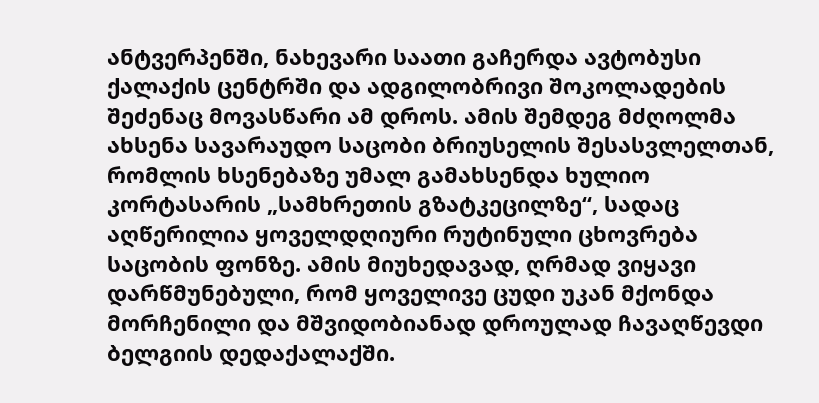ანტვერპენში, ნახევარი საათი გაჩერდა ავტობუსი ქალაქის ცენტრში და ადგილობრივი შოკოლადების შეძენაც მოვასწარი ამ დროს. ამის შემდეგ მძღოლმა ახსენა სავარაუდო საცობი ბრიუსელის შესასვლელთან, რომლის ხსენებაზე უმალ გამახსენდა ხულიო კორტასარის „სამხრეთის გზატკეცილზე“, სადაც აღწერილია ყოველდღიური რუტინული ცხოვრება საცობის ფონზე. ამის მიუხედავად, ღრმად ვიყავი დარწმუნებული, რომ ყოველივე ცუდი უკან მქონდა მორჩენილი და მშვიდობიანად დროულად ჩავაღწევდი ბელგიის დედაქალაქში.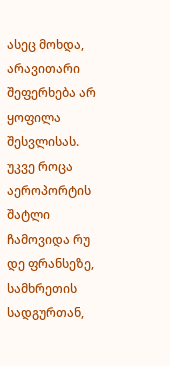ასეც მოხდა, არავითარი შეფერხება არ ყოფილა შესვლისას. უკვე როცა აეროპორტის შატლი ჩამოვიდა რუ დე ფრანსეზე, სამხრეთის სადგურთან,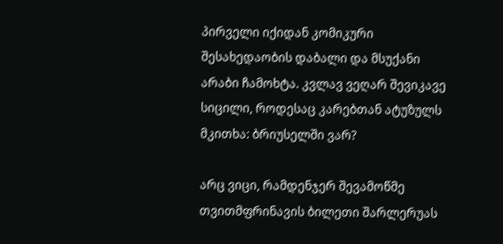პირველი იქიდან კომიკური შესახედაობის დაბალი და მსუქანი არაბი ჩამოხტა. კვლავ ვეღარ შევიკავე სიცილი, როდესაც კარებთან ატუზულს მკითხა: ბრიუსელში ვარ?

არც ვიცი, რამდენჯერ შევამოწმე თვითმფრინავის ბილეთი შარლერუას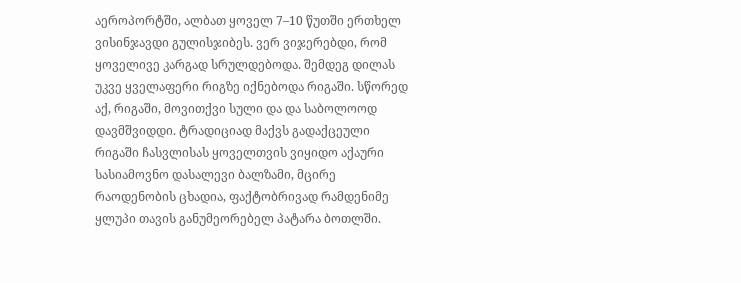აეროპორტში, ალბათ ყოველ 7–10 წუთში ერთხელ ვისინჯავდი გულისჯიბეს. ვერ ვიჯერებდი, რომ ყოველივე კარგად სრულდებოდა. შემდეგ დილას უკვე ყველაფერი რიგზე იქნებოდა რიგაში. სწორედ აქ, რიგაში, მოვითქვი სული და და საბოლოოდ დავმშვიდდი. ტრადიციად მაქვს გადაქცეული რიგაში ჩასვლისას ყოველთვის ვიყიდო აქაური სასიამოვნო დასალევი ბალზამი, მცირე რაოდენობის ცხადია, ფაქტობრივად რამდენიმე ყლუპი თავის განუმეორებელ პატარა ბოთლში.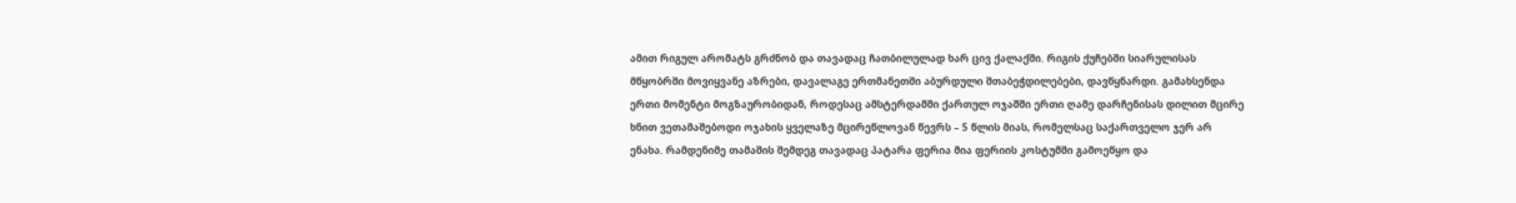ამით რიგულ არომატს გრძნობ და თავადაც ჩათბილულად ხარ ცივ ქალაქში. რიგის ქუჩებში სიარულისას მწყობრში მოვიყვანე აზრები, დავალაგე ერთმანეთში აბურდული შთაბეჭდილებები, დავწყნარდი. გამახსენდა ერთი მომენტი მოგზაურობიდან, როდესაც ამსტერდამში ქართულ ოჯაშში ერთი ღამე დარჩენისას დილით მცირე ხნით ვეთამაშებოდი ოჯახის ყველაზე მცირეწლოვან წევრს – 5 წლის მიას, რომელსაც საქართველო ჯერ არ ენახა. რამდენიმე თამაშის შემდეგ თავადაც პატარა ფერია მია ფერიის კოსტუმში გამოეწყო და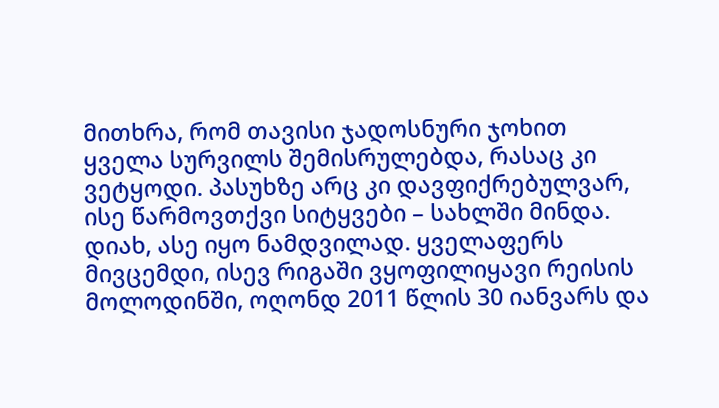მითხრა, რომ თავისი ჯადოსნური ჯოხით ყველა სურვილს შემისრულებდა, რასაც კი ვეტყოდი. პასუხზე არც კი დავფიქრებულვარ, ისე წარმოვთქვი სიტყვები – სახლში მინდა. დიახ, ასე იყო ნამდვილად. ყველაფერს მივცემდი, ისევ რიგაში ვყოფილიყავი რეისის მოლოდინში, ოღონდ 2011 წლის 30 იანვარს და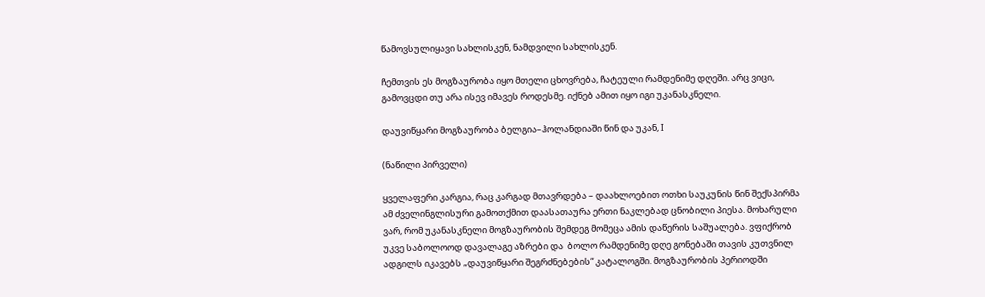წამოვსულიყავი სახლისკენ, ნამდვილი სახლისკენ.

ჩემთვის ეს მოგზაურობა იყო მთელი ცხოვრება, ჩატეული რამდენიმე დღეში. არც ვიცი, გამოვცდი თუ არა ისევ იმავეს როდესმე. იქნებ ამით იყო იგი უკანასკნელი.

დაუვიწყარი მოგზაურობა ბელგია–ჰოლანდიაში წინ და უკან, I

(ნაწილი პირველი)

ყველაფერი კარგია, რაც კარგად მთავრდება – დაახლოებით ოთხი საუკუნის წინ შექსპირმა ამ ძველინგლისური გამოთქმით დაასათაურა ერთი ნაკლებად ცნობილი პიესა. მოხარული ვარ, რომ უკანასკნელი მოგზაურობის შემდეგ მომეცა ამის დაწერის საშუალება. ვფიქრობ უკვე საბოლოოდ დავალაგე აზრები და  ბოლო რამდენიმე დღე გონებაში თავის კუთვნილ ადგილს იკავებს „დაუვიწყარი შეგრძნებების“ კატალოგში. მოგზაურობის პერიოდში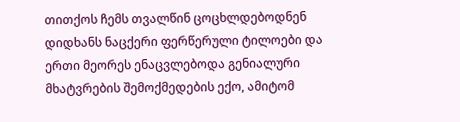თითქოს ჩემს თვალწინ ცოცხლდებოდნენ დიდხანს ნაცქერი ფერწერული ტილოები და ერთი მეორეს ენაცვლებოდა გენიალური მხატვრების შემოქმედების ექო, ამიტომ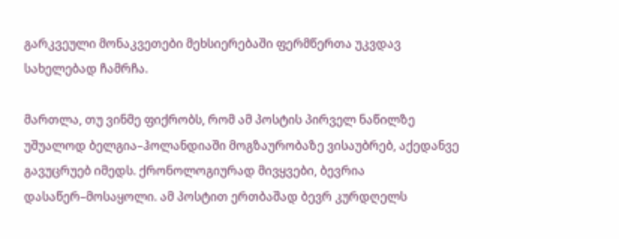გარკვეული მონაკვეთები მეხსიერებაში ფერმწერთა უკვდავ სახელებად ჩამრჩა.

მართლა, თუ ვინმე ფიქრობს, რომ ამ პოსტის პირველ ნაწილზე უშუალოდ ბელგია–ჰოლანდიაში მოგზაურობაზე ვისაუბრებ, აქედანვე გავუცრუებ იმედს. ქრონოლოგიურად მივყვები, ბევრია დასაწერ–მოსაყოლი. ამ პოსტით ერთბაშად ბევრ კურდღელს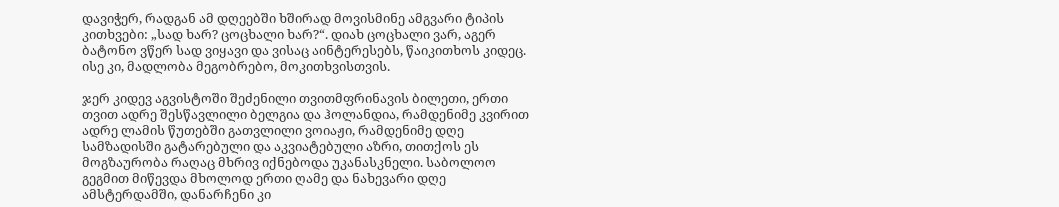დავიჭერ, რადგან ამ დღეებში ხშირად მოვისმინე ამგვარი ტიპის კითხვები: „სად ხარ? ცოცხალი ხარ?“. დიახ ცოცხალი ვარ, აგერ ბატონო ვწერ სად ვიყავი და ვისაც აინტერესებს, წაიკითხოს კიდეც. ისე კი, მადლობა მეგობრებო, მოკითხვისთვის.

ჯერ კიდევ აგვისტოში შეძენილი თვითმფრინავის ბილეთი, ერთი თვით ადრე შესწავლილი ბელგია და ჰოლანდია, რამდენიმე კვირით ადრე ლამის წუთებში გათვლილი ვოიაჟი, რამდენიმე დღე სამზადისში გატარებული და აკვიატებული აზრი, თითქოს ეს მოგზაურობა რაღაც მხრივ იქნებოდა უკანასკნელი. საბოლოო გეგმით მიწევდა მხოლოდ ერთი ღამე და ნახევარი დღე ამსტერდამში, დანარჩენი კი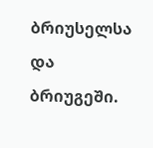ბრიუსელსა და ბრიუგეში.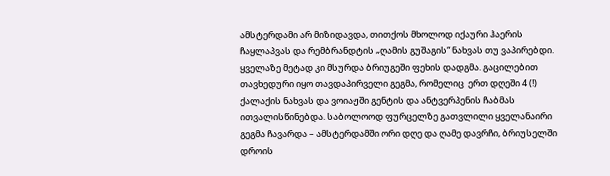ამსტერდამი არ მიზიდავდა, თითქოს მხოლოდ იქაური ჰაერის ჩაყლაპვას და რემბრანდტის „ღამის გუშაგის“ ნახვას თუ ვაპირებდი. ყველაზე მეტად კი მსურდა ბრიუგეში ფეხის დადგმა. გაცილებით თავხედური იყო თავდაპირველი გეგმა, რომელიც  ერთ დღეში 4 (!) ქალაქის ნახვას და ვოიაჟში გენტის და ანტვერპენის ჩაბმას ითვალისწინებდა. საბოლოოდ ფურცელზე გათვლილი ყველანაირი გეგმა ჩავარდა – ამსტერდამში ორი დღე და ღამე დავრჩი, ბრიუსელში დროის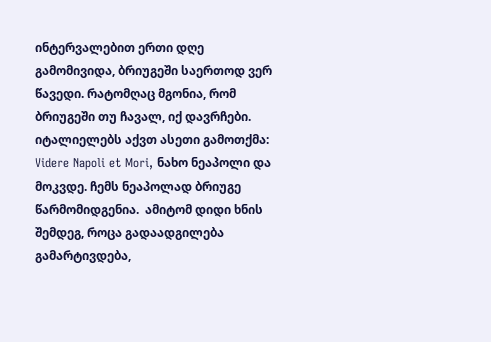ინტერვალებით ერთი დღე გამომივიდა, ბრიუგეში საერთოდ ვერ წავედი. რატომღაც მგონია, რომ ბრიუგეში თუ ჩავალ, იქ დავრჩები. იტალიელებს აქვთ ასეთი გამოთქმა: Videre Napoli et Mori, ნახო ნეაპოლი და მოკვდე. ჩემს ნეაპოლად ბრიუგე წარმომიდგენია.  ამიტომ დიდი ხნის შემდეგ, როცა გადაადგილება გამარტივდება,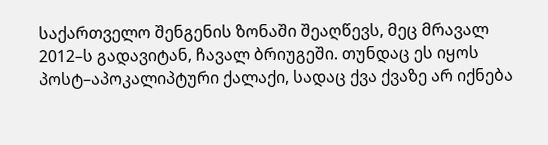საქართველო შენგენის ზონაში შეაღწევს, მეც მრავალ 2012–ს გადავიტან, ჩავალ ბრიუგეში. თუნდაც ეს იყოს პოსტ–აპოკალიპტური ქალაქი, სადაც ქვა ქვაზე არ იქნება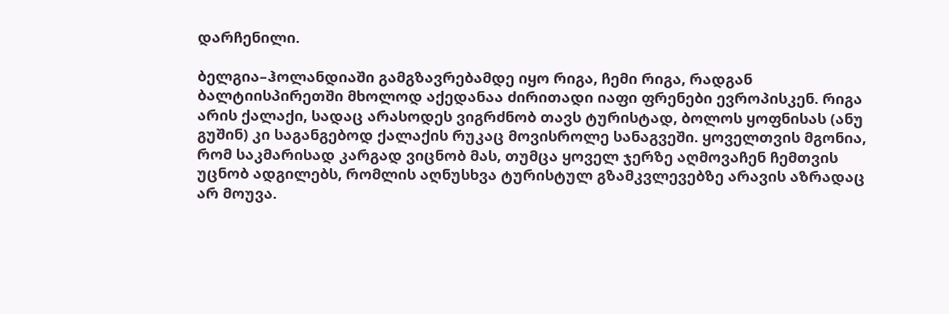დარჩენილი.

ბელგია–ჰოლანდიაში გამგზავრებამდე იყო რიგა, ჩემი რიგა, რადგან ბალტიისპირეთში მხოლოდ აქედანაა ძირითადი იაფი ფრენები ევროპისკენ. რიგა არის ქალაქი, სადაც არასოდეს ვიგრძნობ თავს ტურისტად, ბოლოს ყოფნისას (ანუ გუშინ) კი საგანგებოდ ქალაქის რუკაც მოვისროლე სანაგვეში. ყოველთვის მგონია, რომ საკმარისად კარგად ვიცნობ მას, თუმცა ყოველ ჯერზე აღმოვაჩენ ჩემთვის უცნობ ადგილებს, რომლის აღნუსხვა ტურისტულ გზამკვლევებზე არავის აზრადაც არ მოუვა.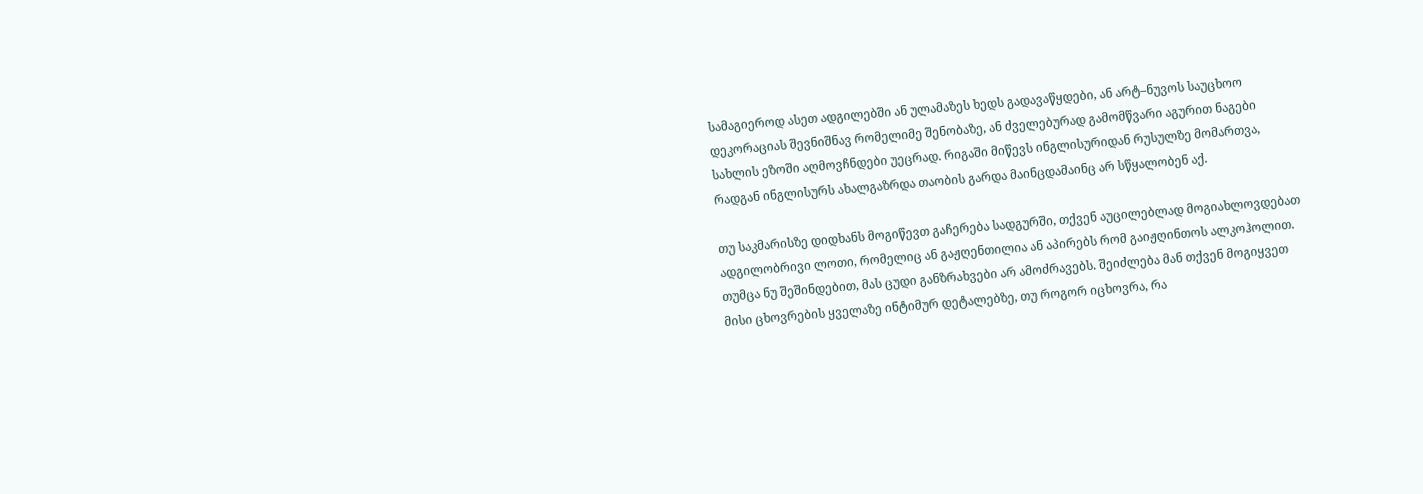სამაგიეროდ ასეთ ადგილებში ან ულამაზეს ხედს გადავაწყდები, ან არტ–ნუვოს საუცხოო დეკორაციას შევნიშნავ რომელიმე შენობაზე, ან ძველებურად გამომწვარი აგურით ნაგები სახლის ეზოში აღმოვჩნდები უეცრად. რიგაში მიწევს ინგლისურიდან რუსულზე მომართვა, რადგან ინგლისურს ახალგაზრდა თაობის გარდა მაინცდამაინც არ სწყალობენ აქ.

თუ საკმარისზე დიდხანს მოგიწევთ გაჩერება სადგურში, თქვენ აუცილებლად მოგიახლოვდებათ ადგილობრივი ლოთი, რომელიც ან გაჟღენთილია ან აპირებს რომ გაიჟღინთოს ალკოჰოლით. თუმცა ნუ შეშინდებით, მას ცუდი განზრახვები არ ამოძრავებს. შეიძლება მან თქვენ მოგიყვეთ მისი ცხოვრების ყველაზე ინტიმურ დეტალებზე, თუ როგორ იცხოვრა, რა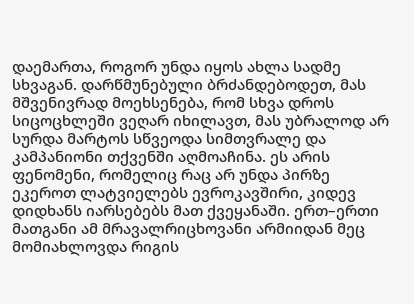დაემართა, როგორ უნდა იყოს ახლა სადმე სხვაგან. დარწმუნებული ბრძანდებოდეთ, მას მშვენივრად მოეხსენება, რომ სხვა დროს სიცოცხლეში ვეღარ იხილავთ, მას უბრალოდ არ სურდა მარტოს სწვეოდა სიმთვრალე და კამპანიონი თქვენში აღმოაჩინა. ეს არის ფენომენი, რომელიც რაც არ უნდა პირზე ეკეროთ ლატვიელებს ევროკავშირი, კიდევ დიდხანს იარსებებს მათ ქვეყანაში. ერთ–ერთი მათგანი ამ მრავალრიცხოვანი არმიიდან მეც მომიახლოვდა რიგის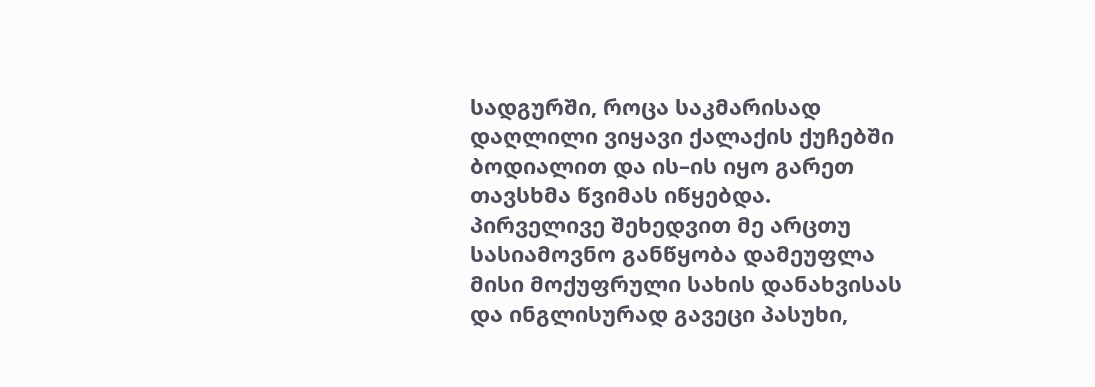სადგურში, როცა საკმარისად დაღლილი ვიყავი ქალაქის ქუჩებში ბოდიალით და ის–ის იყო გარეთ თავსხმა წვიმას იწყებდა. პირველივე შეხედვით მე არცთუ სასიამოვნო განწყობა დამეუფლა მისი მოქუფრული სახის დანახვისას და ინგლისურად გავეცი პასუხი,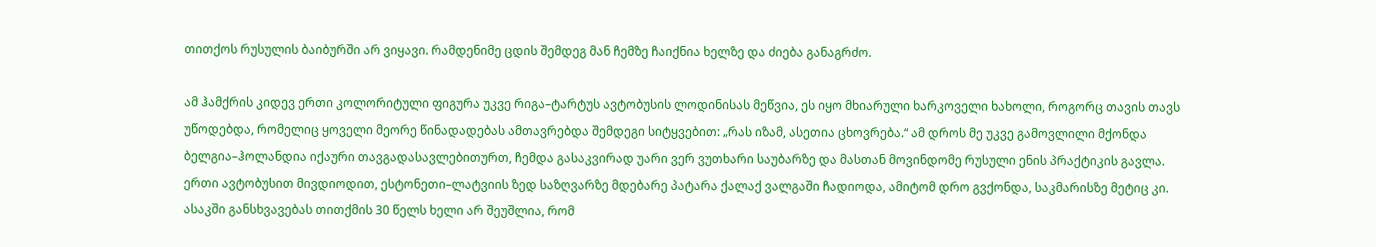თითქოს რუსულის ბაიბურში არ ვიყავი. რამდენიმე ცდის შემდეგ მან ჩემზე ჩაიქნია ხელზე და ძიება განაგრძო.

ამ ჰამქრის კიდევ ერთი კოლორიტული ფიგურა უკვე რიგა–ტარტუს ავტობუსის ლოდინისას მეწვია, ეს იყო მხიარული ხარკოველი ხახოლი, როგორც თავის თავს უწოდებდა, რომელიც ყოველი მეორე წინადადებას ამთავრებდა შემდეგი სიტყვებით: „რას იზამ, ასეთია ცხოვრება.“ ამ დროს მე უკვე გამოვლილი მქონდა ბელგია–ჰოლანდია იქაური თავგადასავლებითურთ, ჩემდა გასაკვირად უარი ვერ ვუთხარი საუბარზე და მასთან მოვინდომე რუსული ენის პრაქტიკის გავლა. ერთი ავტობუსით მივდიოდით, ესტონეთი–ლატვიის ზედ საზღვარზე მდებარე პატარა ქალაქ ვალგაში ჩადიოდა, ამიტომ დრო გვქონდა, საკმარისზე მეტიც კი. ასაკში განსხვავებას თითქმის 30 წელს ხელი არ შეუშლია, რომ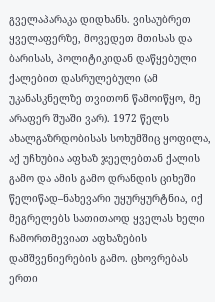გველაპარაკა დიდხანს. ვისაუბრეთ ყველაფერზე, მოვედეთ მთისას და ბარისას, პოლიტიკიდან დაწყებული ქალებით დასრულებული (ამ უკანასკნელზე თვითონ წამოიწყო, მე არაფერ შუაში ვარ). 1972 წელს ახალგაზრდობისას სოხუმშიც ყოფილა, აქ უჩხუბია აფხაზ ჯეელებთან ქალის გამო და ამის გამო დრანდის ციხეში წელიწად–ნახევარი უყურყურტნია, იქ მეგრელებს სათითაოდ ყველას ხელი ჩამორთმევიათ აფხაზების დამშვენიერების გამო. ცხოვრებას ერთი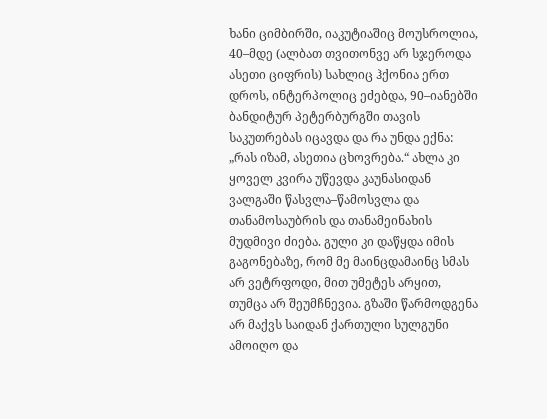ხანი ციმბირში, იაკუტიაშიც მოუსროლია, 40–მდე (ალბათ თვითონვე არ სჯეროდა ასეთი ციფრის) სახლიც ჰქონია ერთ დროს, ინტერპოლიც ეძებდა, 90–იანებში ბანდიტურ პეტერბურგში თავის საკუთრებას იცავდა და რა უნდა ექნა: „რას იზამ, ასეთია ცხოვრება.“ ახლა კი ყოველ კვირა უწევდა კაუნასიდან ვალგაში წასვლა–წამოსვლა და თანამოსაუბრის და თანამეინახის მუდმივი ძიება. გული კი დაწყდა იმის გაგონებაზე, რომ მე მაინცდამაინც სმას არ ვეტრფოდი, მით უმეტეს არყით, თუმცა არ შეუმჩნევია. გზაში წარმოდგენა არ მაქვს საიდან ქართული სულგუნი ამოიღო და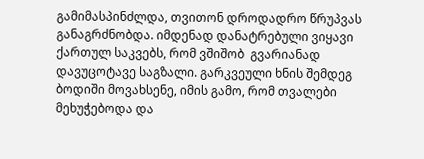გამიმასპინძლდა, თვითონ დროდადრო წრუპვას განაგრძნობდა. იმდენად დანატრებული ვიყავი ქართულ საკვებს, რომ ვშიშობ  გვარიანად დავუცოტავე საგზალი. გარკვეული ხნის შემდეგ ბოდიში მოვახსენე, იმის გამო, რომ თვალები მეხუჭებოდა და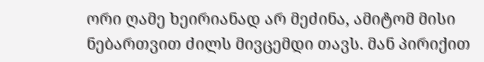ორი ღამე ხეირიანად არ მეძინა, ამიტომ მისი ნებართვით ძილს მივცემდი თავს. მან პირიქით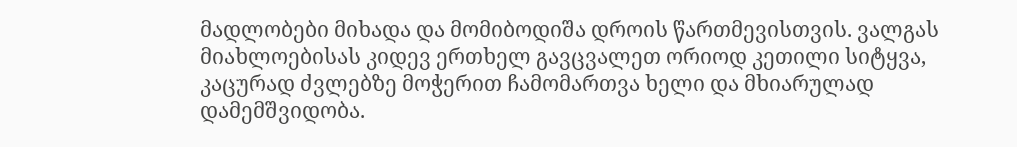მადლობები მიხადა და მომიბოდიშა დროის წართმევისთვის. ვალგას მიახლოებისას კიდევ ერთხელ გავცვალეთ ორიოდ კეთილი სიტყვა, კაცურად ძვლებზე მოჭერით ჩამომართვა ხელი და მხიარულად დამემშვიდობა.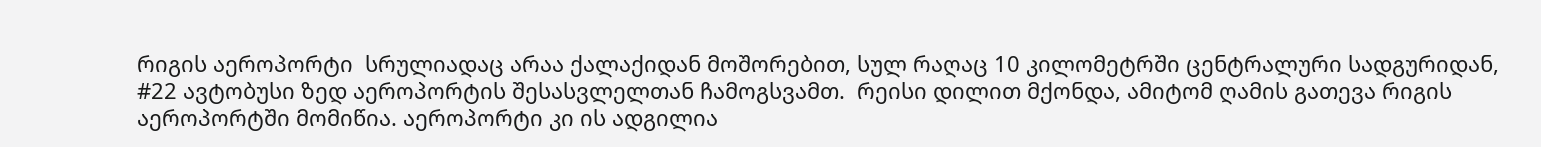რიგის აეროპორტი  სრულიადაც არაა ქალაქიდან მოშორებით, სულ რაღაც 10 კილომეტრში ცენტრალური სადგურიდან, #22 ავტობუსი ზედ აეროპორტის შესასვლელთან ჩამოგსვამთ.  რეისი დილით მქონდა, ამიტომ ღამის გათევა რიგის აეროპორტში მომიწია. აეროპორტი კი ის ადგილია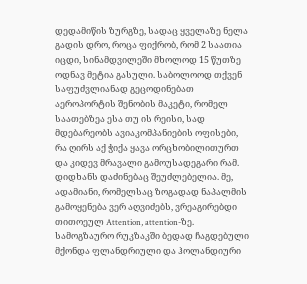დედამიწის ზურგზე, სადაც ყველაზე ნელა გადის დრო, როცა ფიქრობ, რომ 2 საათია იცდი, სინამდვილეში მხოლოდ 15 წუთზე ოდნავ მეტია გასული. საბოლოოდ თქვენ საფუძვლიანად გეცოდინებათ აეროპორტის შენობის მაკეტი, რომელ საათებზეა ესა თუ ის რეისი, სად მდებარეობს ავიაკომპანიების ოფისები,  რა ღირს აქ ჭიქა ყავა ორცხობილითურთ და კიდევ მრავალი გამოუსადეგარი რამ. დიდხანს დაძინებაც შეუძლებელია. მე, ადამიანი, რომელსაც ზოგადად ნაპალმის გამოყენება ვერ აღვიძებს, ვრეაგირებდი თითოეულ Attention, attention-ზე. სამოგზაურო რუკზაკში ბედად ჩაგდებული მქონდა ფლანდრიული და ჰოლანდიური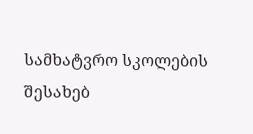სამხატვრო სკოლების შესახებ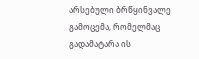არსებული ბრწყინვალე გამოცემა, რომელმაც გადამატარა ის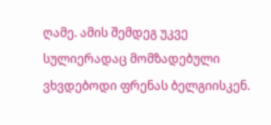ღამე. ამის შემდეგ უკვე სულიერადაც მომზადებული ვხვდებოდი ფრენას ბელგიისკენ.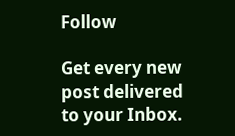Follow

Get every new post delivered to your Inbox.